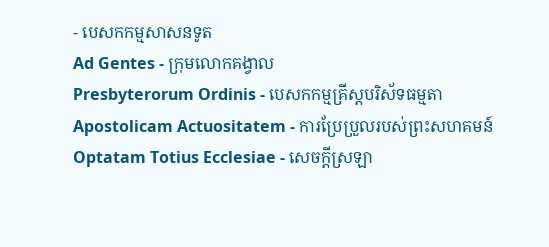- បេសកកម្មសាសនទូត
Ad Gentes - ក្រុមលោកគង្វាល
Presbyterorum Ordinis - បេសកកម្មគ្រីស្តបរិស័ទធម្មតា
Apostolicam Actuositatem - ការប្រែប្រួលរបស់ព្រះសហគមន៍
Optatam Totius Ecclesiae - សេចក្តីស្រឡា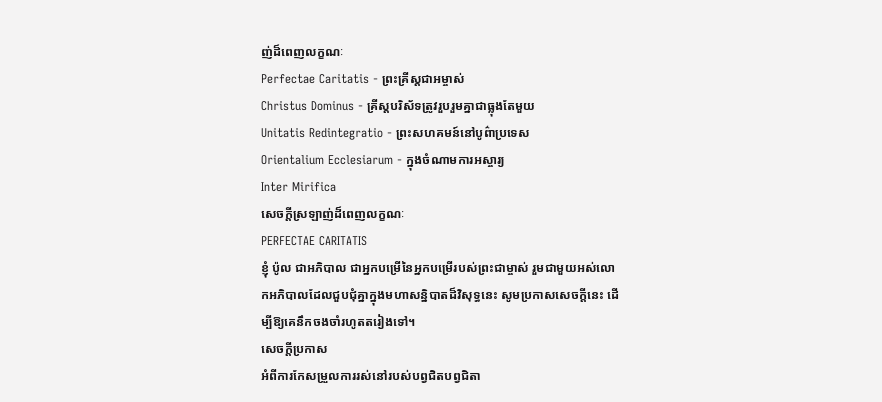ញ់ដ៏ពេញលក្ខណៈ
Perfectae Caritatis - ព្រះគ្រីស្តជាអម្ចាស់
Christus Dominus - គ្រីស្តបរិស័ទត្រូវរួបរួមគ្នាជាធ្លុងតែមួយ
Unitatis Redintegratio - ព្រះសហគមន៍នៅបូព៌ាប្រទេស
Orientalium Ecclesiarum - ក្នុងចំណាមការអស្ចារ្យ
Inter Mirifica
សេចក្តីស្រឡាញ់ដ៏ពេញលក្ខណៈ
PERFECTAE CARITATIS
ខ្ញុំ ប៉ូល ជាអភិបាល ជាអ្នកបម្រើនៃអ្នកបម្រើរបស់ព្រះជាម្ចាស់ រួមជាមួយអស់លោកអភិបាលដែលជួបជុំគ្នាក្នុងមហាសន្និបាតដ៏វិសុទ្ធនេះ សូមប្រកាសសេចក្តីនេះ ដើម្បីឱ្យគេនឹកចងចាំរហូតតរៀងទៅ។
សេចក្តីប្រកាស
អំពីការកែសម្រួលការរស់នៅរបស់បព្វជិតបព្វជិតា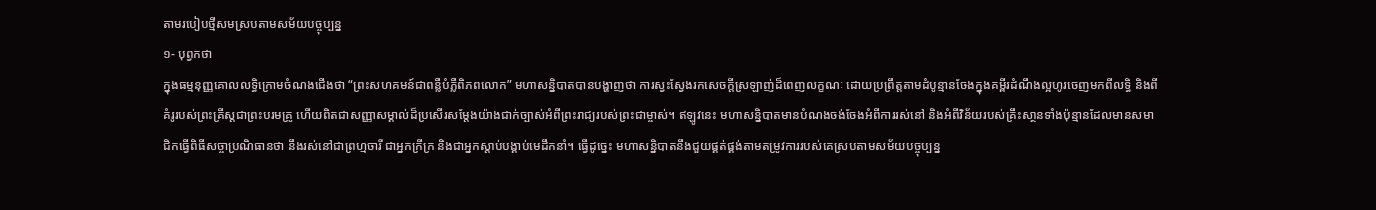តាមរបៀបថ្មីសមស្របតាមសម័យបច្ចុប្បន្ន
១- បុព្វកថា
ក្នុងធម្មនុញ្ញគោលលទ្ធិក្រោមចំណងជើងថា “ព្រះសហគមន៍ជាពន្លឺបំភ្លឺពិភពលោក” មហាសន្និបាតបានបង្ហាញថា ការស្វះស្វែងរកសេចក្តីស្រឡាញ់ដ៏ពេញលក្ខណៈ ដោយប្រព្រឹត្តតាមដំបូន្មានចែងក្នុងគម្ពីរដំណឹងល្អហូរចេញមកពីលទ្ធិ និងពីគំរូរបស់ព្រះគ្រីស្តជាព្រះបរមគ្រូ ហើយពិតជាសញ្ញាសម្គាល់ដ៏ប្រសើរសម្តែងយ៉ាងជាក់ច្បាស់អំពីព្រះរាជ្យរបស់ព្រះជាម្ចាស់។ ឥឡូវនេះ មហាសន្និបាតមានបំណងចង់ចែងអំពីការរស់នៅ និងអំពីវិន័យរបស់គ្រឹះសា្ថនទាំងប៉ុន្មានដែលមានសមាជិកធ្វើពិធីសច្ចាប្រណិធានថា នឹងរស់នៅជាព្រហ្មចារី ជាអ្នកក្រីក្រ និងជាអ្នកស្តាប់បង្គាប់មេដឹកនាំ។ ធ្វើដូច្នេះ មហាសន្និបាតនឹងជួយផ្គត់ផ្គង់តាមតម្រូវការរបស់គេស្របតាមសម័យបច្ចុប្បន្ន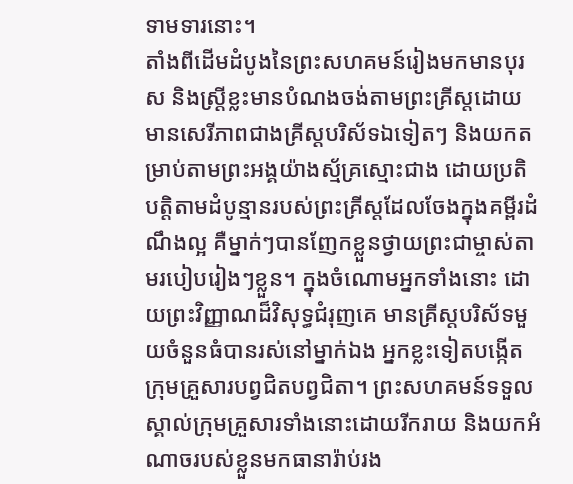ទាមទារនោះ។
តាំងពីដើមដំបូងនៃព្រះសហគមន៍រៀងមកមានបុរស និងស្រ្តីខ្លះមានបំណងចង់តាមព្រះគ្រីស្តដោយមានសេរីភាពជាងគ្រីស្តបរិស័ទឯទៀតៗ និងយកតម្រាប់តាមព្រះអង្គយ៉ាងស្ម័គ្រស្មោះជាង ដោយប្រតិបត្តិតាមដំបូន្មានរបស់ព្រះគ្រីស្តដែលចែងក្នុងគម្ពីរដំណឹងល្អ គឺម្នាក់ៗបានញែកខ្លួនថ្វាយព្រះជាម្ចាស់តាមរបៀបរៀងៗខ្លួន។ ក្នុងចំណោមអ្នកទាំងនោះ ដោយព្រះវិញ្ញាណដ៏វិសុទ្ធជំរុញគេ មានគ្រីស្តបរិស័ទមួយចំនួនធំបានរស់នៅម្នាក់ឯង អ្នកខ្លះទៀតបង្កើតក្រុមគ្រួសារបព្វជិតបព្វជិតា។ ព្រះសហគមន៍ទទួលស្គាល់ក្រុមគ្រួសារទាំងនោះដោយរីករាយ និងយកអំណាចរបស់ខ្លួនមកធានារ៉ាប់រង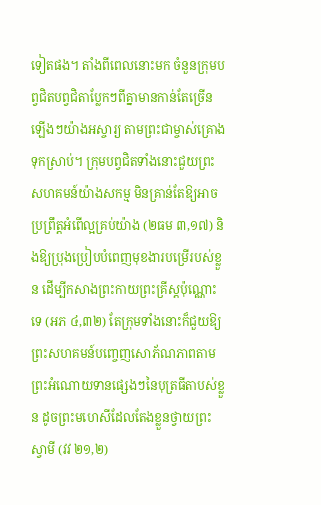ទៀតផង។ តាំងពីពេលនោះមក ចំនួនក្រុមបព្វជិតបព្វជិតាប្លែកៗពីគ្នាមានកាន់តែច្រើនឡើងៗយ៉ាងអស្ចារ្យ តាមព្រះជាម្ចាស់គ្រោងទុកស្រាប់។ ក្រុមបព្វជិតទាំងនោះជួយព្រះសហគមន៍យ៉ាងសកម្ម មិនគ្រាន់តែឱ្យអាចប្រព្រឹត្តអំពើល្អគ្រប់យ៉ាង (២ធម ៣,១៧) និងឱ្យប្រុងប្រៀបបំពេញមុខងារបម្រើរបស់ខ្លួន ដើម្បីកសាងព្រះកាយព្រះគ្រីស្តប៉ុណ្ណោះទេ (អភ ៤,៣២) តែក្រុមទាំងនោះក៏ជួយឱ្យព្រះសហគមន៍បញ្ចេញសោភ័ណភាពតាមព្រះអំណោយទានផ្សេងៗនៃបុត្រធីតាបស់ខ្លួន ដូចព្រះមហេសីដែលតែងខ្លួនថ្វាយព្រះស្វាមី (វវ ២១,២)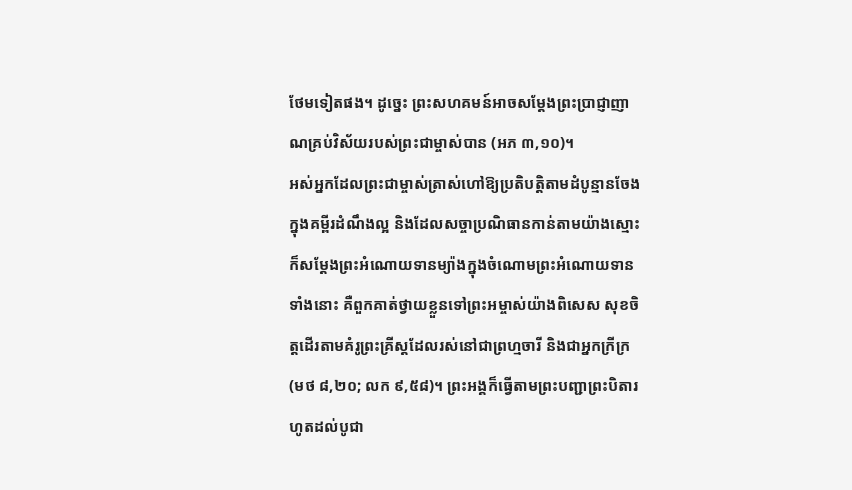ថែមទៀតផង។ ដូច្នេះ ព្រះសហគមន៍អាចសម្តែងព្រះប្រាជ្ញាញាណគ្រប់វិស័យរបស់ព្រះជាម្ចាស់បាន (អភ ៣,១០)។
អស់អ្នកដែលព្រះជាម្ចាស់ត្រាស់ហៅឱ្យប្រតិបត្តិតាមដំបូន្មានចែងក្នុងគម្ពីរដំណឹងល្អ និងដែលសច្ចាប្រណិធានកាន់តាមយ៉ាងស្មោះ ក៏សម្តែងព្រះអំណោយទានម្យ៉ាងក្នុងចំណោមព្រះអំណោយទានទាំងនោះ គឺពួកគាត់ថ្វាយខ្លួនទៅព្រះអម្ចាស់យ៉ាងពិសេស សុខចិត្តដើរតាមគំរូព្រះគ្រីស្តដែលរស់នៅជាព្រហ្មចារី និងជាអ្នកក្រីក្រ (មថ ៨,២០; លក ៩,៥៨)។ ព្រះអង្គក៏ធ្វើតាមព្រះបញ្ជាព្រះបិតារហូតដល់បូជា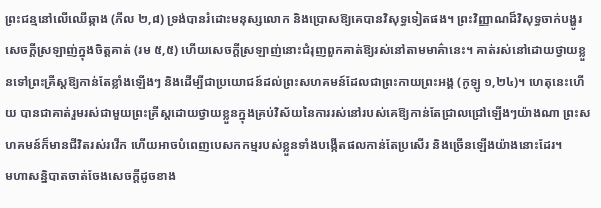ព្រះជន្មនៅលើឈើឆ្កាង (ភីល ២,៨) ទ្រង់បានរំដោះមនុស្សលោក និងប្រោសឱ្យគេបានវិសុទ្ធទៀតផង។ ព្រះវិញ្ញាណដ៏វិសុទ្ធចាក់បង្ហូរសេចក្តីស្រឡាញ់ក្នុងចិត្តគាត់ (រម ៥,៥) ហើយសេចក្តីស្រឡាញ់នោះជំរុញពួកគាត់ឱ្យរស់នៅតាមមាគ៌ានេះ។ គាត់រស់នៅដោយថ្វាយខ្លួនទៅព្រះគ្រីស្តឱ្យកាន់តែខ្លាំងឡើងៗ និងដើម្បីជាប្រយោជន៍ដល់ព្រះសហគមន៍ដែលជាព្រះកាយព្រះអង្គ (កូឡូ ១,២៤)។ ហេតុនេះហើយ បានជាគាត់រួមរស់ជាមួយព្រះគ្រីស្តដោយថ្វាយខ្លួនក្នុងគ្រប់វិស័យនៃការរស់នៅរបស់គេឱ្យកាន់តែជ្រាលជ្រៅឡើងៗយ៉ាងណា ព្រះសហគមន៍ក៏មានជីវិតរស់រវើក ហើយអាចបំពេញបេសកកម្មរបស់ខ្លួនទាំងបង្កើតផលកាន់តែប្រសើរ និងច្រើនឡើងយ៉ាងនោះដែរ។
មហាសន្និបាតចាត់ចែងសេចក្តីដូចខាង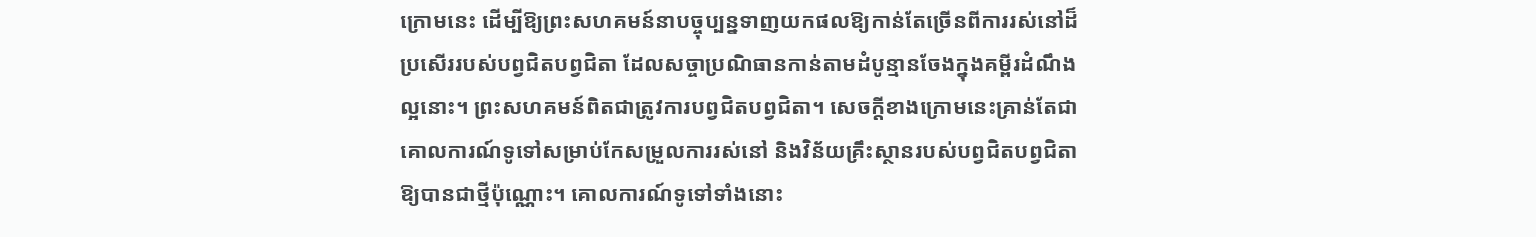ក្រោមនេះ ដើម្បីឱ្យព្រះសហគមន៍នាបច្ចុប្បន្នទាញយកផលឱ្យកាន់តែច្រើនពីការរស់នៅដ៏ប្រសើររបស់បព្វជិតបព្វជិតា ដែលសច្ចាប្រណិធានកាន់តាមដំបូន្មានចែងក្នុងគម្ពីរដំណឹងល្អនោះ។ ព្រះសហគមន៍ពិតជាត្រូវការបព្វជិតបព្វជិតា។ សេចក្តីខាងក្រោមនេះគ្រាន់តែជាគោលការណ៍ទូទៅសម្រាប់កែសម្រួលការរស់នៅ និងវិន័យគ្រឹះស្ថានរបស់បព្វជិតបព្វជិតាឱ្យបានជាថ្មីប៉ុណ្ណោះ។ គោលការណ៍ទូទៅទាំងនោះ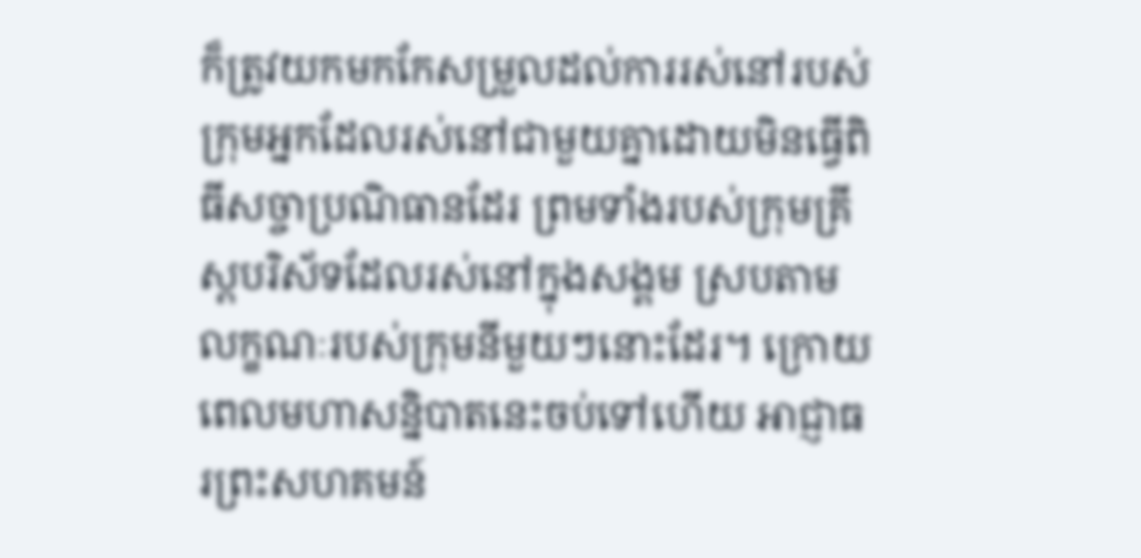ក៏ត្រូវយកមកកែសម្រួលដល់ការរស់នៅរបស់ក្រុមអ្នកដែលរស់នៅជាមួយគ្នាដោយមិនធ្វើពិធីសច្ចាប្រណិធានដែរ ព្រមទាំងរបស់ក្រុមគ្រីស្តបរិស័ទដែលរស់នៅក្នុងសង្គម ស្របតាមលក្ខណៈរបស់ក្រុមនីមួយៗនោះដែរ។ ក្រោយពេលមហាសន្និបាតនេះចប់ទៅហើយ អាជ្ញាធរព្រះសហគមន៍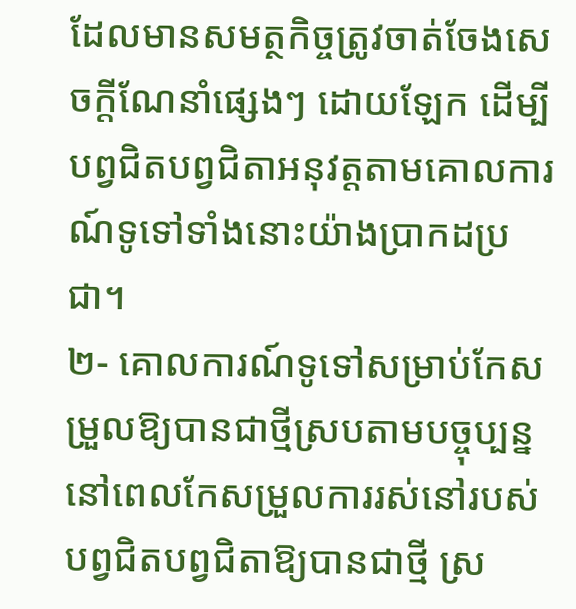ដែលមានសមត្ថកិច្ចត្រូវចាត់ចែងសេចក្តីណែនាំផ្សេងៗ ដោយឡែក ដើម្បីបព្វជិតបព្វជិតាអនុវត្តតាមគោលការណ៍ទូទៅទាំងនោះយ៉ាងប្រាកដប្រជា។
២- គោលការណ៍ទូទៅសម្រាប់កែសម្រួលឱ្យបានជាថ្មីស្របតាមបច្ចុប្បន្ន
នៅពេលកែសម្រួលការរស់នៅរបស់បព្វជិតបព្វជិតាឱ្យបានជាថ្មី ស្រ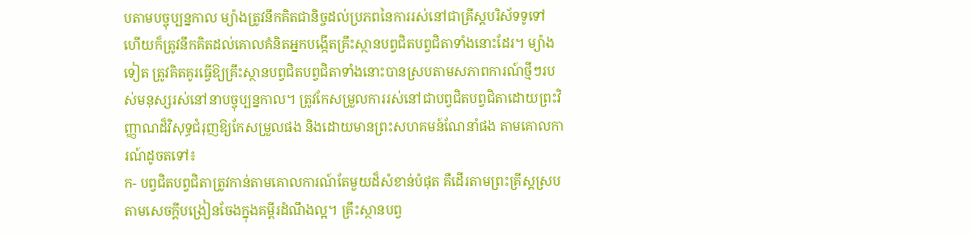បតាមបច្ចុប្បន្នកាល ម្យ៉ាងត្រូវនឹកគិតជានិច្ចដល់ប្រភពនៃការរស់នៅជាគ្រីស្តបរិស័ទទូទៅ ហើយក៏ត្រូវនឹកគិតដល់គោលគំនិតអ្នកបង្កើតគ្រឹះស្ថានបព្វជិតបព្វជិតាទាំងនោះដែរ។ ម្យ៉ាងទៀត ត្រូវគិតគូរធ្វើឱ្យគ្រឹះស្ថានបព្វជិតបព្វជិតាទាំងនោះបានស្របតាមសភាពការណ៍ថ្មីៗរបស់មនុស្សរស់នៅនាបច្ចុប្បន្នកាល។ ត្រូវកែសម្រួលការរស់នៅជាបព្វជិតបព្វជិតាដោយព្រះវិញ្ញាណដ៏វិសុទ្ធជំរុញឱ្យកែសម្រួលផង និងដោយមានព្រះសហគមន៍ណែនាំផង តាមគោលការណ៍ដូចតទៅ៖
ក- បព្វជិតបព្វជិតាត្រូវកាន់តាមគោលការណ៍តែមួយដ៏សំខាន់បំផុត គឺដើរតាមព្រះគ្រីស្តស្របតាមសេចក្តីបង្រៀនចែងក្នុងគម្ពីរដំណឹងល្អ។ គ្រឹះស្ថានបព្វ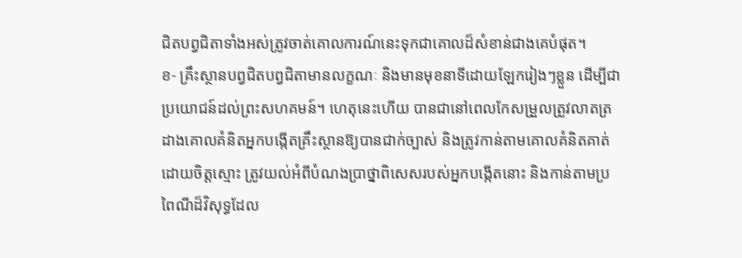ជិតបព្វជិតាទាំងអស់ត្រូវចាត់គោលការណ៍នេះទុកជាគោលដ៏សំខាន់ជាងគេបំផុត។
ខ- គ្រឹះស្ថានបព្វជិតបព្វជិតាមានលក្ខណៈ និងមានមុខនាទីដោយឡែករៀងៗខ្លួន ដើម្បីជាប្រយោជន៍ដល់ព្រះសហគមន៍។ ហេតុនេះហើយ បានជានៅពេលកែសម្រួលត្រូវលាតត្រដាងគោលគំនិតអ្នកបង្កើតគ្រឹះស្ថានឱ្យបានជាក់ច្បាស់ និងត្រូវកាន់តាមគោលគំនិតគាត់ដោយចិត្តស្មោះ ត្រូវយល់អំពីបំណងប្រាថ្នាពិសេសរបស់អ្នកបង្កើតនោះ និងកាន់តាមប្រពៃណីដ៏វិសុទ្ធដែល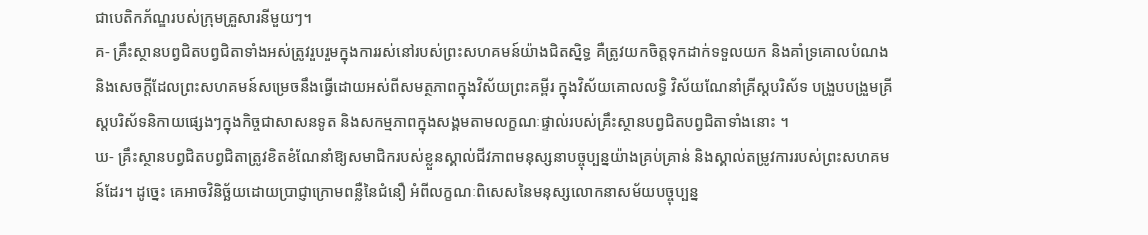ជាបេតិកភ័ណ្ឌរបស់ក្រុមគ្រួសារនីមួយៗ។
គ- គ្រឹះស្ថានបព្វជិតបព្វជិតាទាំងអស់ត្រូវរួបរួមក្នុងការរស់នៅរបស់ព្រះសហគមន៍យ៉ាងជិតស្និទ្ធ គឺត្រូវយកចិត្តទុកដាក់ទទួលយក និងគាំទ្រគោលបំណង និងសេចក្តីដែលព្រះសហគមន៍សម្រេចនឹងធ្វើដោយអស់ពីសមត្ថភាពក្នុងវិស័យព្រះគម្ពីរ ក្នុងវិស័យគោលលទ្ធិ វិស័យណែនាំគ្រីស្តបរិស័ទ បង្រួបបង្រួមគ្រីស្តបរិស័ទនិកាយផ្សេងៗក្នុងកិច្ចជាសាសនទូត និងសកម្មភាពក្នុងសង្គមតាមលក្ខណៈផ្ទាល់របស់គ្រឹះស្ថានបព្វជិតបព្វជិតាទាំងនោះ ។
ឃ- គ្រឹះស្ថានបព្វជិតបព្វជិតាត្រូវខិតខំណែនាំឱ្យសមាជិករបស់ខ្លួនស្គាល់ជីវភាពមនុស្សនាបច្ចុប្បន្នយ៉ាងគ្រប់គ្រាន់ និងស្គាល់តម្រូវការរបស់ព្រះសហគមន៍ដែរ។ ដូច្នេះ គេអាចវិនិច្ឆ័យដោយប្រាជ្ញាក្រោមពន្លឺនៃជំនឿ អំពីលក្ខណៈពិសេសនៃមនុស្សលោកនាសម័យបច្ចុប្បន្ន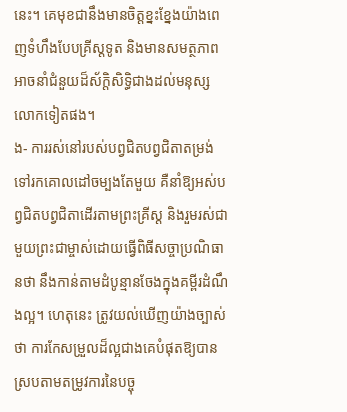នេះ។ គេមុខជានឹងមានចិត្តខ្នះខ្នែងយ៉ាងពេញទំហឹងបែបគ្រីស្តទូត និងមានសមត្ថភាពអាចនាំជំនួយដ៏ស័ក្តិសិទិ្ធជាងដល់មនុស្សលោកទៀតផង។
ង- ការរស់នៅរបស់បព្វជិតបព្វជិតាតម្រង់ទៅរកគោលដៅចម្បងតែមួយ គឺនាំឱ្យអស់បព្វជិតបព្វជិតាដើរតាមព្រះគ្រីស្ត និងរួមរស់ជាមួយព្រះជាម្ចាស់ដោយធ្វើពិធីសច្ចាប្រណិធានថា នឹងកាន់តាមដំបូន្មានចែងក្នុងគម្ពីរដំណឹងល្អ។ ហេតុនេះ ត្រូវយល់ឃើញយ៉ាងច្បាស់ថា ការកែសម្រួលដ៏ល្អជាងគេបំផុតឱ្យបានស្របតាមតម្រូវការនៃបច្ចុ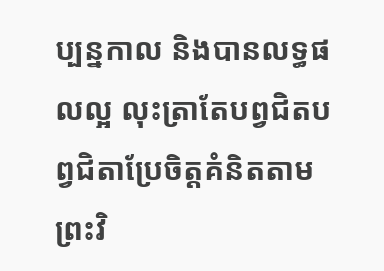ប្បន្នកាល និងបានលទ្ធផលល្អ លុះត្រាតែបព្វជិតបព្វជិតាប្រែចិត្តគំនិតតាមព្រះវិ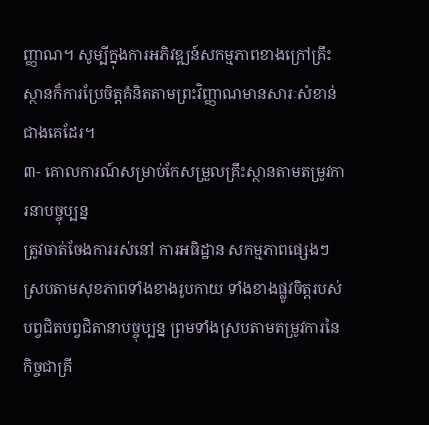ញ្ញាណ។ សូម្បីក្នុងការអភិវឌ្ឍន៍សកម្មភាពខាងក្រៅគ្រឹះស្ថានក៏ការប្រែចិត្តគំនិតតាមព្រះវិញ្ញាណមានសារៈសំខាន់ជាងគេដែរ។
៣- គោលការណ៍សម្រាប់កែសម្រួលគ្រឹះស្ថានតាមតម្រូវការនាបច្ចុប្បន្ន
ត្រូវចាត់ចែងការរស់នៅ ការអធិដ្ឋាន សកម្មភាពផ្សេងៗស្របតាមសុខភាពទាំងខាងរូបកាយ ទាំងខាងផ្លូវចិត្តរបស់បព្វជិតបព្វជិតានាបច្ចុប្បន្ន ព្រមទាំងស្របតាមតម្រូវការនៃកិច្ចជាគ្រី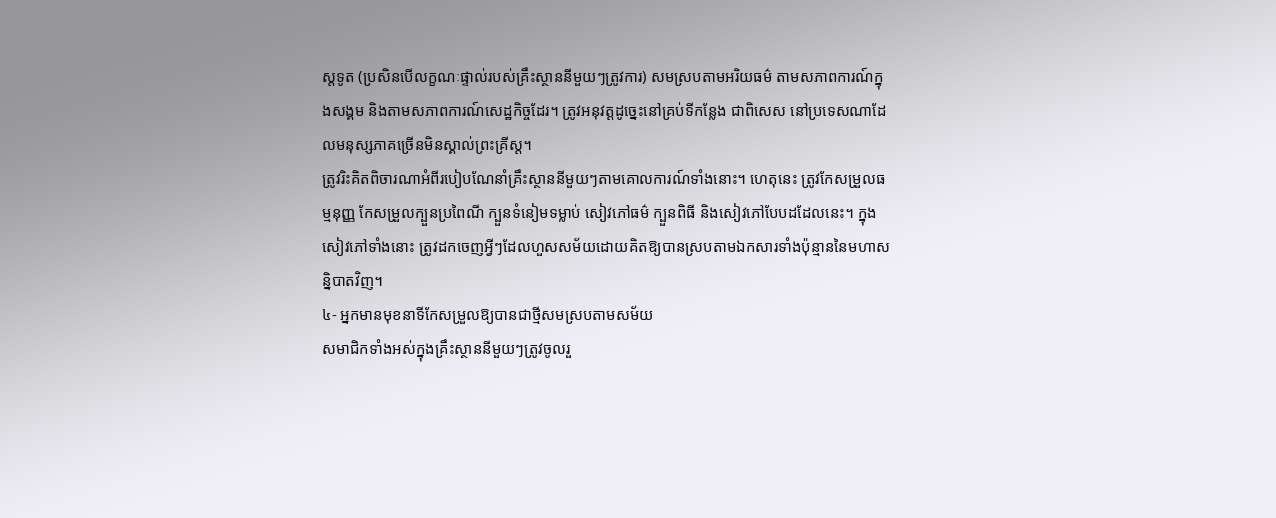ស្តទូត (ប្រសិនបើលក្ខណៈផ្ទាល់របស់គ្រឹះស្ថាននីមួយៗត្រូវការ) សមស្របតាមអរិយធម៌ តាមសភាពការណ៍ក្នុងសង្គម និងតាមសភាពការណ៍សេដ្ឋកិច្ចដែរ។ ត្រូវអនុវត្តដូច្នេះនៅគ្រប់ទីកន្លែង ជាពិសេស នៅប្រទេសណាដែលមនុស្សភាគច្រើនមិនស្គាល់ព្រះគ្រីស្ត។
ត្រូវរិះគិតពិចារណាអំពីរបៀបណែនាំគ្រឹះស្ថាននីមួយៗតាមគោលការណ៍ទាំងនោះ។ ហេតុនេះ ត្រូវកែសម្រួលធម្មនុញ្ញ កែសម្រួលក្បួនប្រពៃណី ក្បួនទំនៀមទម្លាប់ សៀវភៅធម៌ ក្បួនពិធី និងសៀវភៅបែបដដែលនេះ។ ក្នុងសៀវភៅទាំងនោះ ត្រូវដកចេញអ្វីៗដែលហួសសម័យដោយគិតឱ្យបានស្របតាមឯកសារទាំងប៉ុន្មាននៃមហាសន្និបាតវិញ។
៤- អ្នកមានមុខនាទីកែសម្រួលឱ្យបានជាថ្មីសមស្របតាមសម័យ
សមាជិកទាំងអស់ក្នុងគ្រឹះស្ថាននីមួយៗត្រូវចូលរួ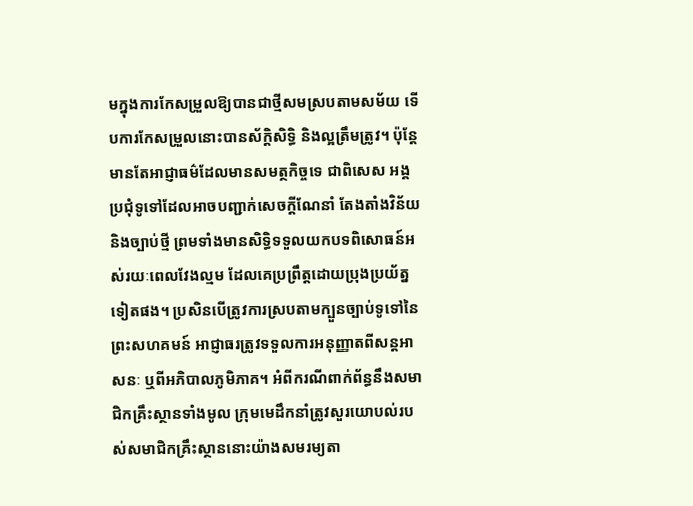មក្នុងការកែសម្រួលឱ្យបានជាថ្មីសមស្របតាមសម័យ ទើបការកែសម្រួលនោះបានស័ក្តិសិទ្ធិ និងល្អត្រឹមត្រូវ។ ប៉ុន្តែ មានតែអាជ្ញាធម៌ដែលមានសមត្ថកិច្ចទេ ជាពិសេស អង្គប្រជុំទូទៅដែលអាចបញ្ជាក់សេចក្តីណែនាំ តែងតាំងវិន័យ និងច្បាប់ថ្មី ព្រមទាំងមានសិទ្ធិទទួលយកបទពិសោធន៍អស់រយៈពេលវែងល្មម ដែលគេប្រព្រឹត្តដោយប្រុងប្រយ័ត្នទៀតផង។ ប្រសិនបើត្រូវការស្របតាមក្បួនច្បាប់ទូទៅនៃព្រះសហគមន៍ អាជ្ញាធរត្រូវទទួលការអនុញ្ញាតពីសន្តអាសនៈ ឬពីអភិបាលភូមិភាគ។ អំពីករណីពាក់ព័ន្ធនឹងសមាជិកគ្រឹះស្ថានទាំងមូល ក្រុមមេដឹកនាំត្រូវសួរយោបល់របស់សមាជិកគ្រឹះស្ថាននោះយ៉ាងសមរម្យតា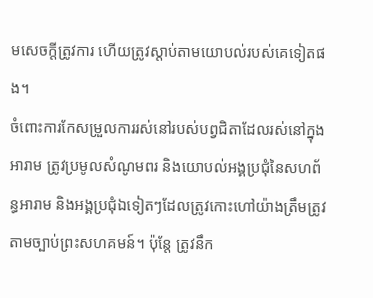មសេចក្តីត្រូវការ ហើយត្រូវស្តាប់តាមយោបល់របស់គេទៀតផង។
ចំពោះការកែសម្រួលការរស់នៅរបស់បព្វជិតាដែលរស់នៅក្នុងអារាម ត្រូវប្រមូលសំណូមពរ និងយោបល់អង្គប្រជុំនៃសហព័ន្ធអារាម និងអង្គប្រជុំឯទៀតៗដែលត្រូវកោះហៅយ៉ាងត្រឹមត្រូវតាមច្បាប់ព្រះសហគមន៍។ ប៉ុន្តែ ត្រូវនឹក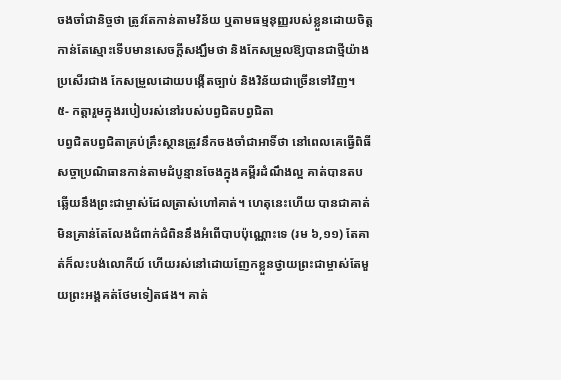ចងចាំជានិច្ចថា ត្រូវតែកាន់តាមវិន័យ ឬតាមធម្មនុញ្ញរបស់ខ្លួនដោយចិត្តកាន់តែស្មោះទើបមានសេចក្តីសង្ឃឹមថា និងកែសម្រួលឱ្យបានជាថ្មីយ៉ាងប្រសើរជាង កែសម្រួលដោយបង្កើតច្បាប់ និងវិន័យជាច្រើនទៅវិញ។
៥- កត្តារួមក្នុងរបៀបរស់នៅរបស់បព្វជិតបព្វជិតា
បព្វជិតបព្វជិតាគ្រប់គ្រឹះស្ថានត្រូវនឹកចងចាំជាអាទិ៍ថា នៅពេលគេធ្វើពិធីសច្ចាប្រណិធានកាន់តាមដំបូន្មានចែងក្នុងគម្ពីរដំណឹងល្អ គាត់បានតបឆ្លើយនឹងព្រះជាម្ចាស់ដែលត្រាស់ហៅគាត់។ ហេតុនេះហើយ បានជាគាត់មិនគ្រាន់តែលែងជំពាក់ជំពិននឹងអំពើបាបប៉ុណ្ណោះទេ (រម ៦,១១) តែគាត់ក៏លះបង់លោកីយ៍ ហើយរស់នៅដោយញែកខ្លួនថ្វាយព្រះជាម្ចាស់តែមួយព្រះអង្គគត់ថែមទៀតផង។ គាត់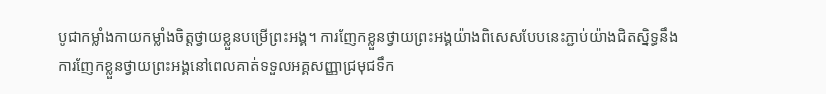បូជាកម្លាំងកាយកម្លាំងចិត្តថ្វាយខ្លួនបម្រើព្រះអង្គ។ ការញែកខ្លួនថ្វាយព្រះអង្គយ៉ាងពិសេសបែបនេះភ្ជាប់យ៉ាងជិតស្និទ្ធនឹងការញែកខ្លួនថ្វាយព្រះអង្គនៅពេលគាត់ទទួលអគ្គសញ្ញាជ្រមុជទឹក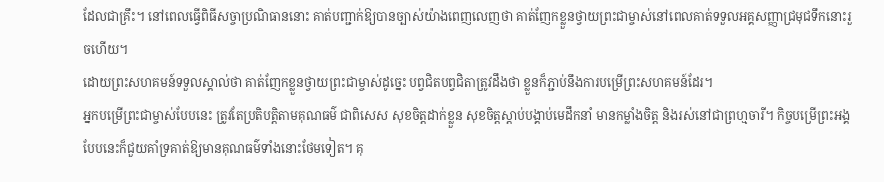ដែលជាគ្រឹះ។ នៅពេលធ្វើពិធីសច្ចាប្រណិធាននោះ គាត់បញ្ជាក់ឱ្យបានច្បាស់យ៉ាងពេញលេញថា គាត់ញែកខ្លួនថ្វាយព្រះជាម្ចាស់នៅពេលគាត់ទទួលអគ្គសញ្ញាជ្រមុជទឹកនោះរួចហើយ។
ដោយព្រះសហគមន៍ទទួលស្គាល់ថា គាត់ញែកខ្លួនថ្វាយព្រះជាម្ចាស់ដូច្នេះ បព្វជិតបព្វជិតាត្រូវដឹងថា ខ្លួនក៏ភ្ជាប់នឹងការបម្រើព្រះសហគមន៍ដែរ។
អ្នកបម្រើព្រះជាម្ចាស់បែបនេះ ត្រូវតែប្រតិបត្តិតាមគុណធម៌ ជាពិសេស សុខចិត្តដាក់ខ្លួន សុខចិត្តស្តាប់បង្គាប់មេដឹកនាំ មានកម្លាំងចិត្ត និងរស់នៅជាព្រហ្មចារី។ កិច្ចបម្រើព្រះអង្គបែបនេះក៏ជួយគាំទ្រគាត់ឱ្យមានគុណធម៌ទាំងនោះថែមទៀត។ គុ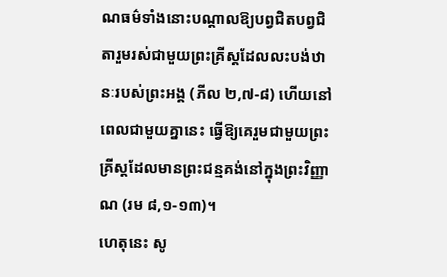ណធម៌ទាំងនោះបណ្តាលឱ្យបព្វជិតបព្វជិតារួមរស់ជាមួយព្រះគ្រីស្តដែលលះបង់ឋានៈរបស់ព្រះអង្គ (ភីល ២,៧-៨) ហើយនៅពេលជាមួយគ្នានេះ ធ្វើឱ្យគេរួមជាមួយព្រះគ្រីស្តដែលមានព្រះជន្មគង់នៅក្នុងព្រះវិញ្ញាណ (រម ៨,១-១៣)។
ហេតុនេះ សូ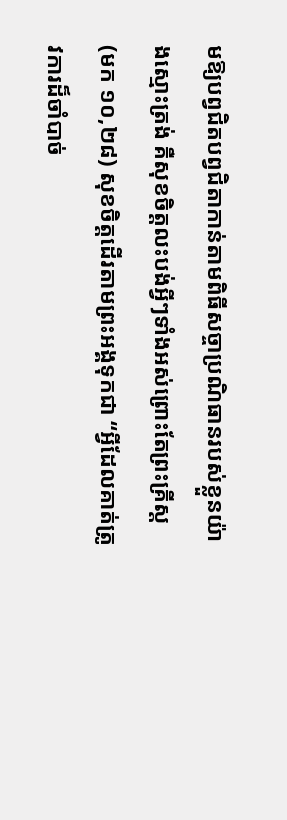មឱ្យបព្វជិតបព្វជិតាកាន់តាមពិធីសច្ចាប្រណិធានរបស់ខ្លួនយ៉ាងស្មោះត្រង់ គឺសុខចិត្តលះបង់អ្វីៗទាំងអស់ព្រោះតែព្រះគ្រីស្ត (មក ១០,២៨) សុខចិត្តដើរតាមព្រះអង្គទុកជា “អ្វីដែលគាត់ត្រូវការដ៏ចាំបាច់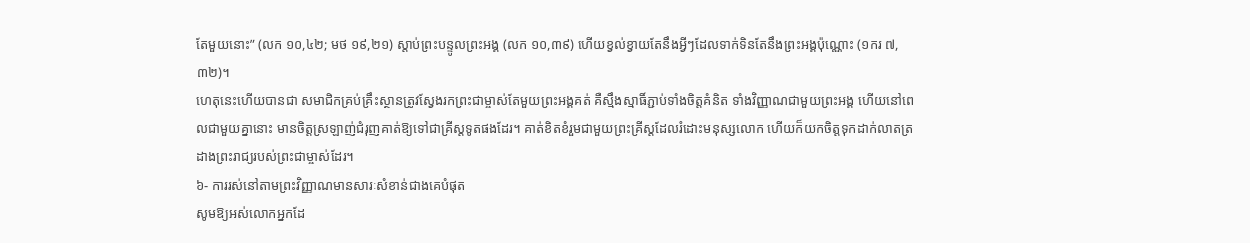តែមួយនោះ” (លក ១០,៤២; មថ ១៩,២១) ស្តាប់ព្រះបន្ទូលព្រះអង្គ (លក ១០,៣៩) ហើយខ្វល់ខ្វាយតែនឹងអ្វីៗដែលទាក់ទិនតែនឹងព្រះអង្គប៉ុណ្ណោះ (១ករ ៧,៣២)។
ហេតុនេះហើយបានជា សមាជិកគ្រប់គ្រឹះស្ថានត្រូវស្វែងរកព្រះជាម្ចាស់តែមួយព្រះអង្គគត់ គឺស្មឹងស្មាធិ៍ភ្ជាប់ទាំងចិត្តគំនិត ទាំងវិញ្ញាណជាមួយព្រះអង្គ ហើយនៅពេលជាមួយគ្នានោះ មានចិត្តស្រឡាញ់ជំរុញគាត់ឱ្យទៅជាគ្រីស្តទូតផងដែរ។ គាត់ខិតខំរួមជាមួយព្រះគ្រីស្តដែលរំដោះមនុស្សលោក ហើយក៏យកចិត្តទុកដាក់លាតត្រដាងព្រះរាជ្យរបស់ព្រះជាម្ចាស់ដែរ។
៦- ការរស់នៅតាមព្រះវិញ្ញាណមានសារៈសំខាន់ជាងគេបំផុត
សូមឱ្យអស់លោកអ្នកដែ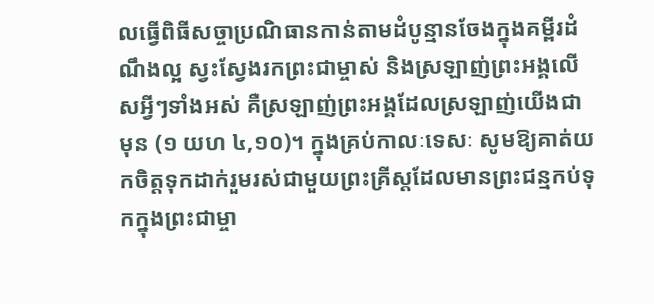លធ្វើពិធីសច្ចាប្រណិធានកាន់តាមដំបូន្មានចែងក្នុងគម្ពីរដំណឹងល្អ ស្វះស្វែងរកព្រះជាម្ចាស់ និងស្រឡាញ់ព្រះអង្គលើសអ្វីៗទាំងអស់ គឺស្រឡាញ់ព្រះអង្គដែលស្រឡាញ់យើងជាមុន (១ យហ ៤,១០)។ ក្នុងគ្រប់កាលៈទេសៈ សូមឱ្យគាត់យកចិត្តទុកដាក់រួមរស់ជាមួយព្រះគ្រីស្តដែលមានព្រះជន្មកប់ទុកក្នុងព្រះជាម្ចា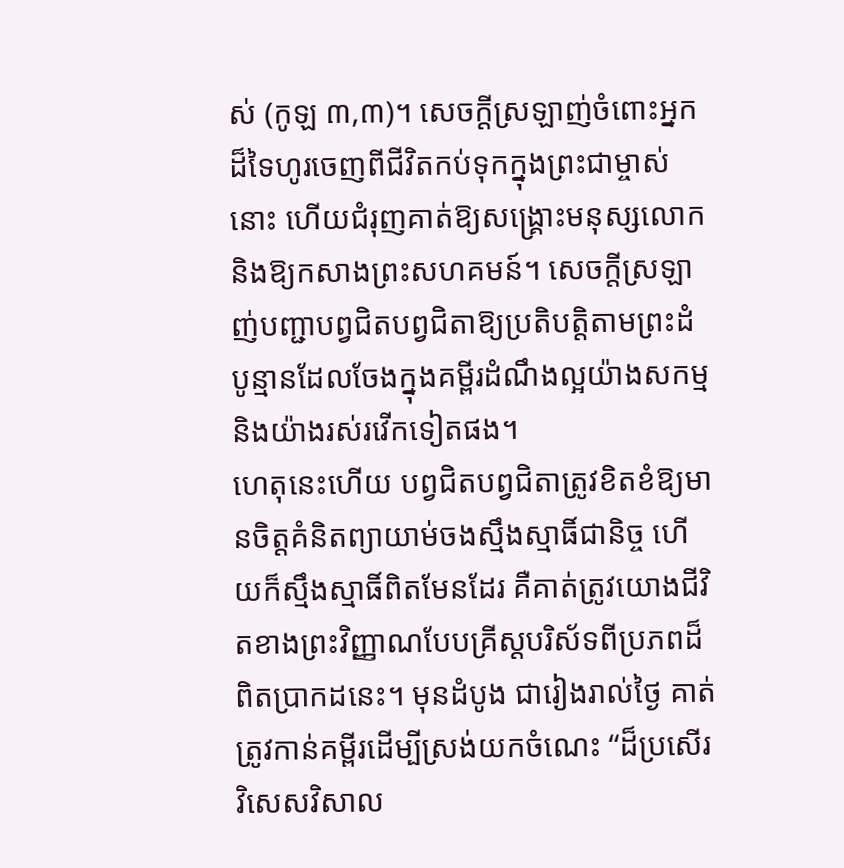ស់ (កូឡ ៣,៣)។ សេចក្តីស្រឡាញ់ចំពោះអ្នកដ៏ទៃហូរចេញពីជីវិតកប់ទុកក្នុងព្រះជាម្ចាស់នោះ ហើយជំរុញគាត់ឱ្យសង្រ្គោះមនុស្សលោក និងឱ្យកសាងព្រះសហគមន៍។ សេចក្តីស្រឡាញ់បញ្ជាបព្វជិតបព្វជិតាឱ្យប្រតិបត្តិតាមព្រះដំបូន្មានដែលចែងក្នុងគម្ពីរដំណឹងល្អយ៉ាងសកម្ម និងយ៉ាងរស់រវើកទៀតផង។
ហេតុនេះហើយ បព្វជិតបព្វជិតាត្រូវខិតខំឱ្យមានចិត្តគំនិតព្យាយាម់ចងស្មឹងស្មាធិ៍ជានិច្ច ហើយក៏ស្មឹងស្មាធិ៍ពិតមែនដែរ គឺគាត់ត្រូវយោងជីវិតខាងព្រះវិញ្ញាណបែបគ្រីស្តបរិស័ទពីប្រភពដ៏ពិតប្រាកដនេះ។ មុនដំបូង ជារៀងរាល់ថ្ងៃ គាត់ត្រូវកាន់គម្ពីរដើម្បីស្រង់យកចំណេះ “ដ៏ប្រសើរវិសេសវិសាល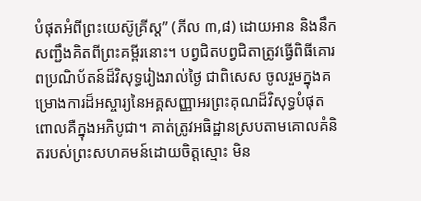បំផុតអំពីព្រះយេស៊ូគ្រីស្ត” (ភីល ៣,៨) ដោយអាន និងនឹកសញ្ជឹងគិតពីព្រះគម្ពីរនោះ។ បព្វជិតបព្វជិតាត្រូវធ្វើពិធីគោរពប្រណិប័តន៍ដ៏វិសុទ្ធរៀងរាល់ថ្ងៃ ជាពិសេស ចូលរួមក្នុងគម្រោងការដ៏អស្ចារ្យនៃអគ្គសញ្ញាអរព្រះគុណដ៏វិសុទ្ធបំផុត ពោលគឺក្នុងអភិបូជា។ គាត់ត្រូវអធិដ្ឋានស្របតាមគោលគំនិតរបស់ព្រះសហគមន៍ដោយចិត្តស្មោះ មិន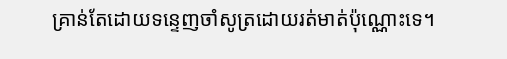គ្រាន់តែដោយទន្ទេញចាំសូត្រដោយរត់មាត់ប៉ុណ្ណោះទេ។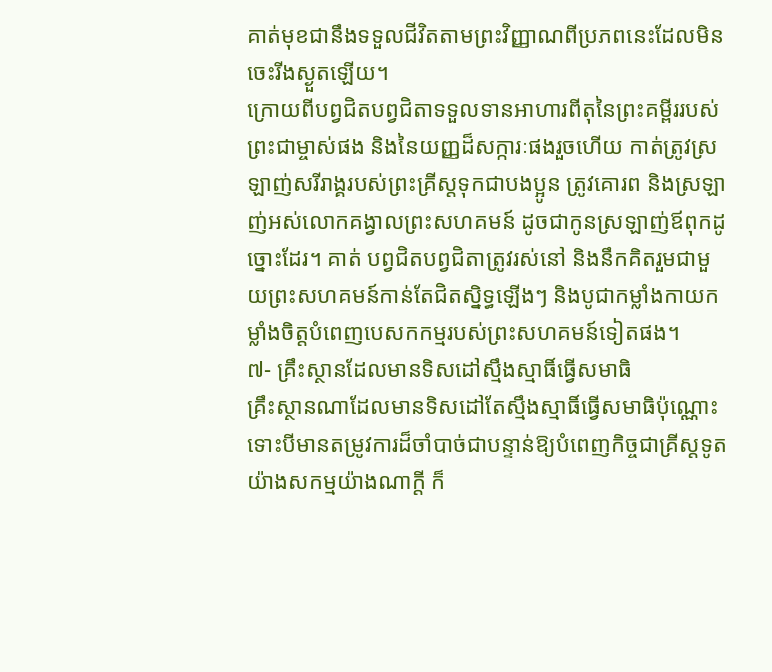គាត់មុខជានឹងទទួលជីវិតតាមព្រះវិញ្ញាណពីប្រភពនេះដែលមិនចេះរីងស្ងួតឡើយ។
ក្រោយពីបព្វជិតបព្វជិតាទទួលទានអាហារពីតុនៃព្រះគម្ពីររបស់ព្រះជាម្ចាស់ផង និងនៃយញ្ញដ៏សក្ការៈផងរួចហើយ កាត់ត្រូវស្រឡាញ់សរីរាង្គរបស់ព្រះគ្រីស្តទុកជាបងប្អូន ត្រូវគោរព និងស្រឡាញ់អស់លោកគង្វាលព្រះសហគមន៍ ដូចជាកូនស្រឡាញ់ឪពុកដូច្នោះដែរ។ គាត់ បព្វជិតបព្វជិតាត្រូវរស់នៅ និងនឹកគិតរួមជាមួយព្រះសហគមន៍កាន់តែជិតស្និទ្ធឡើងៗ និងបូជាកម្លាំងកាយកម្លាំងចិត្តបំពេញបេសកកម្មរបស់ព្រះសហគមន៍ទៀតផង។
៧- គ្រឹះស្ថានដែលមានទិសដៅស្មឹងស្មាធិ៍ធ្វើសមាធិ
គ្រឹះស្ថានណាដែលមានទិសដៅតែស្មឹងស្មាធិ៍ធ្វើសមាធិប៉ុណ្ណោះ ទោះបីមានតម្រូវការដ៏ចាំបាច់ជាបន្ទាន់ឱ្យបំពេញកិច្ចជាគ្រីស្តទូតយ៉ាងសកម្មយ៉ាងណាក្តី ក៏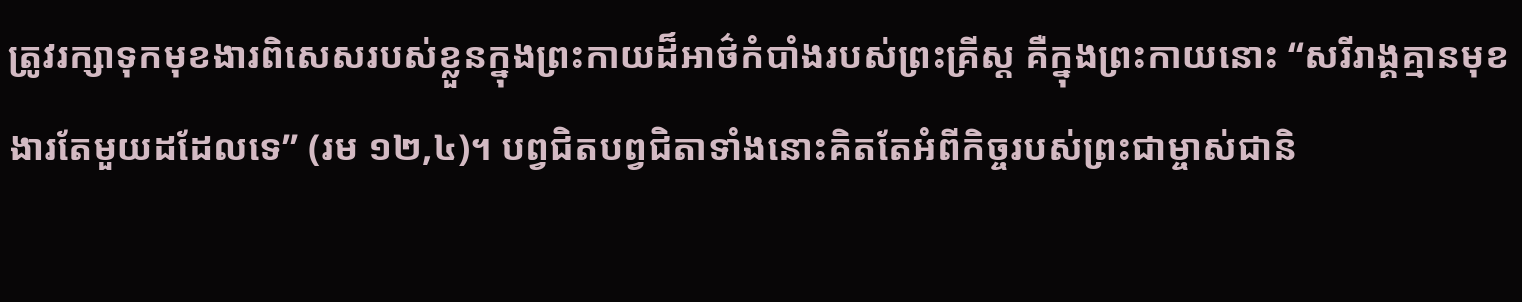ត្រូវរក្សាទុកមុខងារពិសេសរបស់ខ្លួនក្នុងព្រះកាយដ៏អាថ៌កំបាំងរបស់ព្រះគ្រីស្ត គឺក្នុងព្រះកាយនោះ “សរីរាង្គគ្មានមុខងារតែមួយដដែលទេ” (រម ១២,៤)។ បព្វជិតបព្វជិតាទាំងនោះគិតតែអំពីកិច្ចរបស់ព្រះជាម្ចាស់ជានិ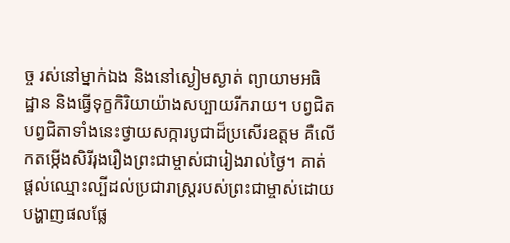ច្ច រស់នៅម្នាក់ឯង និងនៅស្ងៀមស្ងាត់ ព្យាយាមអធិដ្ឋាន និងធ្វើទុក្ខកិរិយាយ៉ាងសប្បាយរីករាយ។ បព្វជិតបព្វជិតាទាំងនេះថ្វាយសក្ការបូជាដ៏ប្រសើរឧត្តម គឺលើកតម្កើងសិរីរុងរឿងព្រះជាម្ចាស់ជារៀងរាល់ថ្ងៃ។ គាត់ផ្តល់ឈ្មោះល្បីដល់ប្រជារាស្រ្តរបស់ព្រះជាម្ចាស់ដោយបង្ហាញផលផ្លែ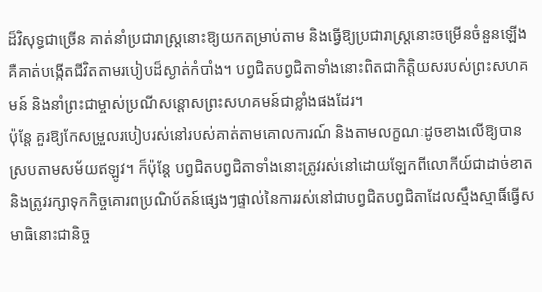ដ៏វិសុទ្ធជាច្រើន គាត់នាំប្រជារាស្រ្តនោះឱ្យយកតម្រាប់តាម និងធ្វើឱ្យប្រជារាស្រ្តនោះចម្រើនចំនួនឡើង គឺគាត់បង្កើតជីវិតតាមរបៀបដ៏ស្ងាត់កំបាំង។ បព្វជិតបព្វជិតាទាំងនោះពិតជាកិត្តិយសរបស់ព្រះសហគមន៍ និងនាំព្រះជាម្ចាស់ប្រណីសន្តោសព្រះសហគមន៍ជាខ្លាំងផងដែរ។
ប៉ុន្តែ គួរឱ្យកែសម្រួលរបៀបរស់នៅរបស់គាត់តាមគោលការណ៍ និងតាមលក្ខណៈដូចខាងលើឱ្យបានស្របតាមសម័យឥឡូវ។ ក៏ប៉ុន្តែ បព្វជិតបព្វជិតាទាំងនោះត្រូវរស់នៅដោយឡែកពីលោកីយ៍ជាដាច់ខាត និងត្រូវរក្សាទុកកិច្ចគោរពប្រណិប័តន៍ផ្សេងៗផ្ទាល់នៃការរស់នៅជាបព្វជិតបព្វជិតាដែលស្មឹងស្មាធិ៍ធ្វើសមាធិនោះជានិច្ច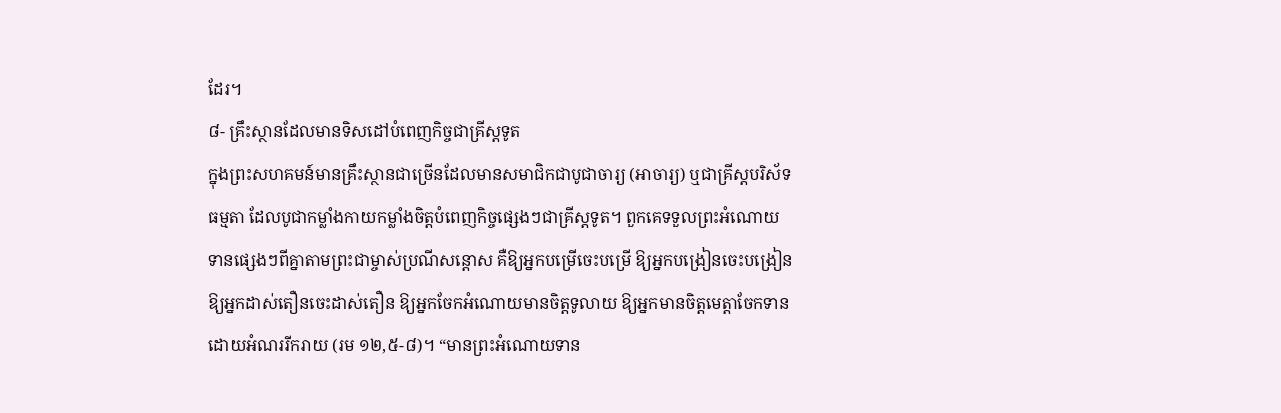ដែរ។
៨- គ្រឹះស្ថានដែលមានទិសដៅបំពេញកិច្ចជាគ្រីស្តទូត
ក្នុងព្រះសហគមន៍មានគ្រឹះស្ថានជាច្រើនដែលមានសមាជិកជាបូជាចារ្យ (អាចារ្យ) ឬជាគ្រីស្តបរិស័ទធម្មតា ដែលបូជាកម្លាំងកាយកម្លាំងចិត្តបំពេញកិច្ចផ្សេងៗជាគ្រីស្តទូត។ ពួកគេទទួលព្រះអំណោយទានផ្សេងៗពីគ្នាតាមព្រះជាម្ចាស់ប្រណីសន្ដោស គឺឱ្យអ្នកបម្រើចេះបម្រើ ឱ្យអ្នកបង្រៀនចេះបង្រៀន ឱ្យអ្នកដាស់តឿនចេះដាស់តឿន ឱ្យអ្នកចែកអំណោយមានចិត្តទូលាយ ឱ្យអ្នកមានចិត្តមេត្តាចែកទានដោយអំណររីករាយ (រម ១២,៥-៨)។ “មានព្រះអំណោយទាន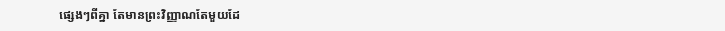ផ្សេងៗពីគ្នា តែមានព្រះវិញ្ញាណតែមួយដែ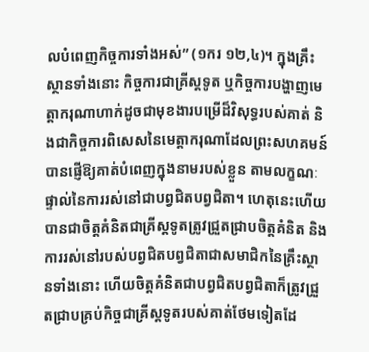លបំពេញកិច្ចការទាំងអស់” (១ករ ១២,៤)។ ក្នុងគ្រឹះស្ថានទាំងនោះ កិច្ចការជាគ្រីស្តទូត ឬកិច្ចការបង្ហាញមេត្តាករុណាហាក់ដូចជាមុខងារបម្រើដ៏វិសុទ្ធរបស់គាត់ និងជាកិច្ចការពិសេសនៃមេត្តាករុណាដែលព្រះសហគមន៍បានផ្ញើឱ្យគាត់បំពេញក្នុងនាមរបស់ខ្លួន តាមលក្ខណៈផ្ទាល់នៃការរស់នៅជាបព្វជិតបព្វជិតា។ ហេតុនេះហើយ បានជាចិត្តគំនិតជាគ្រីស្តទូតត្រូវជ្រួតជ្រាបចិត្តគំនិត និងការរស់នៅរបស់បព្វជិតបព្វជិតាជាសមាជិកនៃគ្រឹះស្ថានទាំងនោះ ហើយចិត្តគំនិតជាបព្វជិតបព្វជិតាក៏ត្រូវជ្រួតជ្រាបគ្រប់កិច្ចជាគ្រីស្តទូតរបស់គាត់ថែមទៀតដែ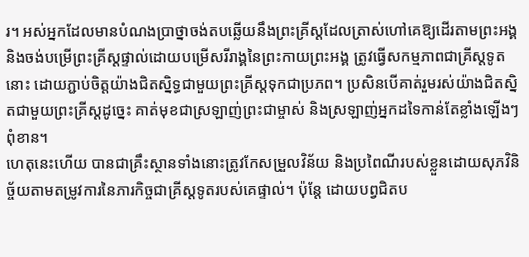រ។ អស់អ្នកដែលមានបំណងប្រាថ្នាចង់តបឆ្លើយនឹងព្រះគ្រីស្តដែលត្រាស់ហៅគេឱ្យដើរតាមព្រះអង្គ និងចង់បម្រើព្រះគ្រីស្តផ្ទាល់ដោយបម្រើសរីរាង្គនៃព្រះកាយព្រះអង្គ ត្រូវធ្វើសកម្មភាពជាគ្រីស្តទូតនោះ ដោយភ្ជាប់ចិត្តយ៉ាងជិតស្និទ្ធជាមួយព្រះគ្រីស្តទុកជាប្រភព។ ប្រសិនបើគាត់រួមរស់យ៉ាងជិតស្និតជាមួយព្រះគ្រីស្តដូច្នេះ គាត់មុខជាស្រឡាញ់ព្រះជាម្ចាស់ និងស្រឡាញ់អ្នកដទៃកាន់តែខ្លាំងឡើងៗពុំខាន។
ហេតុនេះហើយ បានជាគ្រឹះស្ថានទាំងនោះត្រូវកែសម្រួលវិន័យ និងប្រពៃណីរបស់ខ្លួនដោយសុភវិនិច្ច័យតាមតម្រូវការនៃភារកិច្ចជាគ្រីស្តទូតរបស់គេផ្ទាល់។ ប៉ុន្តែ ដោយបព្វជិតប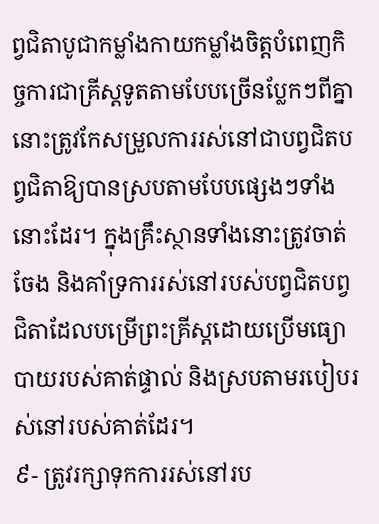ព្វជិតាបូជាកម្លាំងកាយកម្លាំងចិត្តបំពេញកិច្ចការជាគ្រីស្តទូតតាមបែបច្រើនប្លែកៗពីគ្នា នោះត្រូវកែសម្រួលការរស់នៅជាបព្វជិតបព្វជិតាឱ្យបានស្របតាមបែបផ្សេងៗទាំងនោះដែរ។ ក្នុងគ្រឹះស្ថានទាំងនោះត្រូវចាត់ចែង និងគាំទ្រការរស់នៅរបស់បព្វជិតបព្វជិតាដែលបម្រើព្រះគ្រីស្តដោយប្រើមធ្យោបាយរបស់គាត់ផ្ទាល់ និងស្របតាមរបៀបរស់នៅរបស់គាត់ដែរ។
៩- ត្រូវរក្សាទុកការរស់នៅរប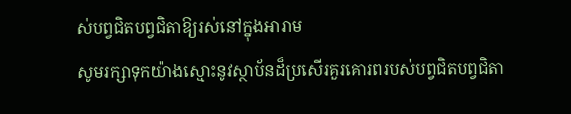ស់បព្វជិតបព្វជិតាឱ្យរស់នៅក្នុងអារាម
សូមរក្សាទុកយ៉ាងស្មោះនូវស្ថាប័នដ៏ប្រសើរគួរគោរពរបស់បព្វជិតបព្វជិតា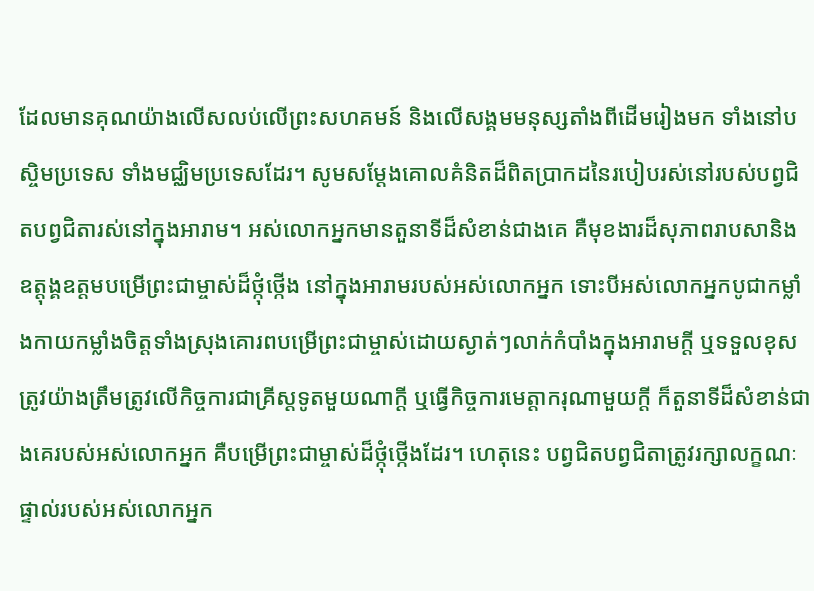ដែលមានគុណយ៉ាងលើសលប់លើព្រះសហគមន៍ និងលើសង្គមមនុស្សតាំងពីដើមរៀងមក ទាំងនៅបស្ចិមប្រទេស ទាំងមជ្ឈិមប្រទេសដែរ។ សូមសម្តែងគោលគំនិតដ៏ពិតប្រាកដនៃរបៀបរស់នៅរបស់បព្វជិតបព្វជិតារស់នៅក្នុងអារាម។ អស់លោកអ្នកមានតួនាទីដ៏សំខាន់ជាងគេ គឺមុខងារដ៏សុភាពរាបសានិងឧត្តុង្គឧត្តមបម្រើព្រះជាម្ចាស់ដ៏ថ្កុំថ្កើង នៅក្នុងអារាមរបស់អស់លោកអ្នក ទោះបីអស់លោកអ្នកបូជាកម្លាំងកាយកម្លាំងចិត្តទាំងស្រុងគោរពបម្រើព្រះជាម្ចាស់ដោយស្ងាត់ៗលាក់កំបាំងក្នុងអារាមក្តី ឬទទួលខុសត្រូវយ៉ាងត្រឹមត្រូវលើកិច្ចការជាគ្រីស្តទូតមួយណាក្ដី ឬធ្វើកិច្ចការមេត្តាករុណាមួយក្តី ក៏តួនាទីដ៏សំខាន់ជាងគេរបស់អស់លោកអ្នក គឺបម្រើព្រះជាម្ចាស់ដ៏ថ្កុំថ្កើងដែរ។ ហេតុនេះ បព្វជិតបព្វជិតាត្រូវរក្សាលក្ខណៈផ្ទាល់របស់អស់លោកអ្នក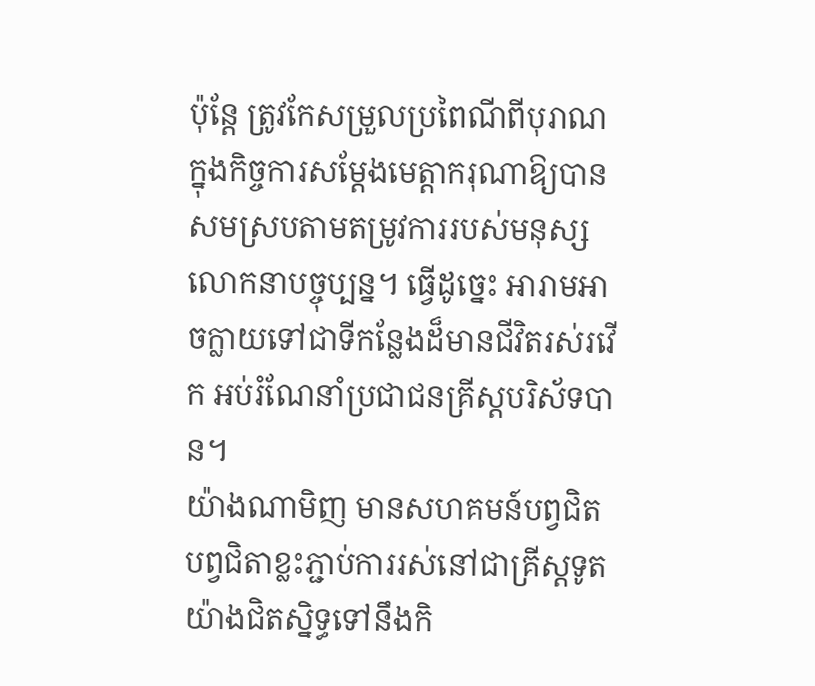ប៉ុន្តែ ត្រូវកែសម្រួលប្រពៃណីពីបុរាណក្នុងកិច្ចការសម្តែងមេត្តាករុណាឱ្យបានសមស្របតាមតម្រូវការរបស់មនុស្សលោកនាបច្ចុប្បន្ន។ ធ្វើដូច្នេះ អារាមអាចក្លាយទៅជាទីកន្លែងដ៏មានជីវិតរស់រវើក អប់រំណែនាំប្រជាជនគ្រីស្តបរិស័ទបាន។
យ៉ាងណាមិញ មានសហគមន៍បព្វជិតបព្វជិតាខ្លះភ្ជាប់ការរស់នៅជាគ្រីស្តទូតយ៉ាងជិតស្និទ្ធទៅនឹងកិ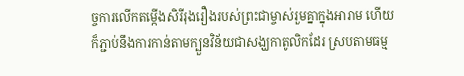ច្ចការលើកតម្កើងសិរីរុងរឿងរបស់ព្រះជាម្ចាស់រួមគ្នាក្នុងអារាម ហើយក៏ភ្ជាប់នឹងការកាន់តាមក្បួនវិន័យជាសង្ឃកាតូលិកដែរ ស្របតាមធម្ម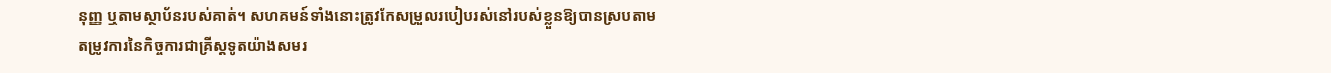នុញ្ញ ឬតាមស្ថាប័នរបស់គាត់។ សហគមន៍ទាំងនោះត្រូវកែសម្រួលរបៀបរស់នៅរបស់ខ្លួនឱ្យបានស្របតាមតម្រូវការនៃកិច្ចការជាគ្រីស្តទូតយ៉ាងសមរ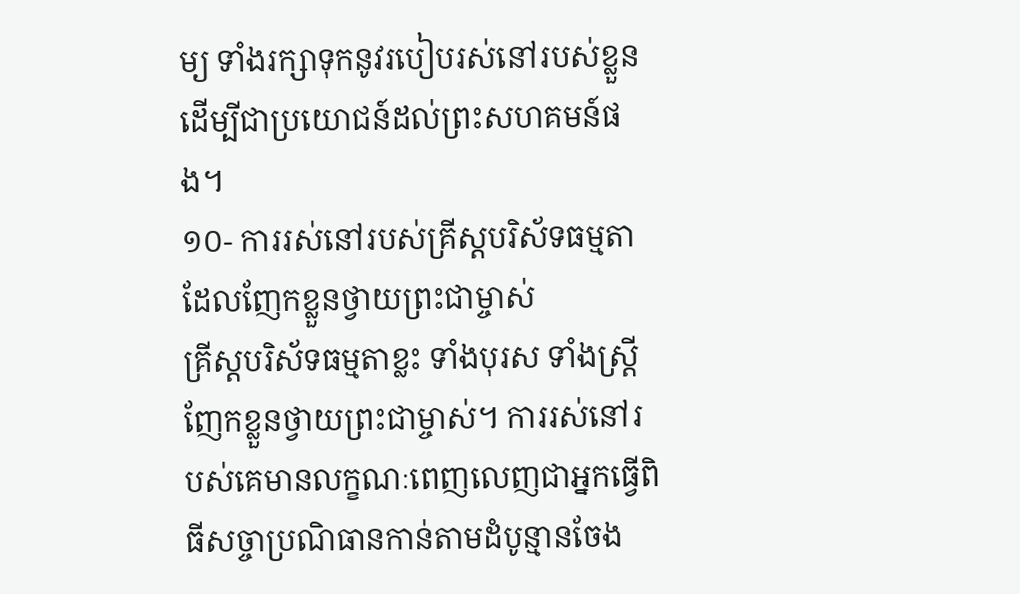ម្យ ទាំងរក្សាទុកនូវរបៀបរស់នៅរបស់ខ្លួន ដើម្បីជាប្រយោជន៍ដល់ព្រះសហគមន៍ផង។
១០- ការរស់នៅរបស់គ្រីស្តបរិស័ទធម្មតាដែលញែកខ្លួនថ្វាយព្រះជាម្ចាស់
គ្រីស្តបរិស័ទធម្មតាខ្លះ ទាំងបុរស ទាំងស្ត្រី ញែកខ្លួនថ្វាយព្រះជាម្ចាស់។ ការរស់នៅរបស់គេមានលក្ខណៈពេញលេញជាអ្នកធ្វើពិធីសច្ចាប្រណិធានកាន់តាមដំបូន្មានចែង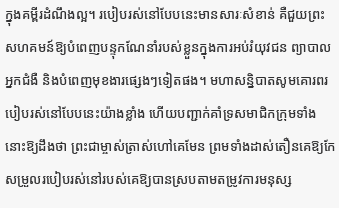ក្នុងគម្ពីរដំណឹងល្អ។ របៀបរស់នៅបែបនេះមានសារៈសំខាន់ គឺជួយព្រះសហគមន៍ឱ្យបំពេញបន្ទុកណែនាំរបស់ខ្លួនក្នុងការអប់រំយុវជន ព្យាបាលអ្នកជំងឺ និងបំពេញមុខងារផ្សេងៗទៀតផង។ មហាសន្និបាតសូមគោរពរបៀបរស់នៅបែបនេះយ៉ាងខ្លាំង ហើយបញ្ជាក់គាំទ្រសមាជិកក្រុមទាំងនោះឱ្យដឹងថា ព្រះជាម្ចាស់ត្រាស់ហៅគេមែន ព្រមទាំងដាស់តឿនគេឱ្យកែសម្រួលរបៀបរស់នៅរបស់គេឱ្យបានស្របតាមតម្រូវការមនុស្ស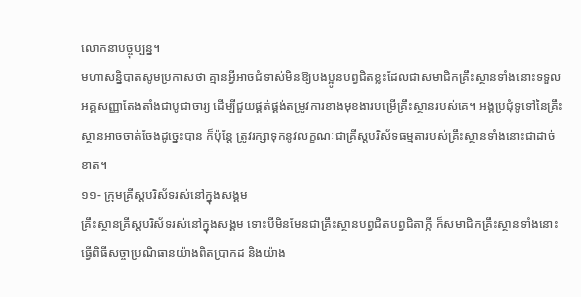លោកនាបច្ចុប្បន្ន។
មហាសន្និបាតសូមប្រកាសថា គ្មានអ្វីអាចជំទាស់មិនឱ្យបងប្អូនបព្វជិតខ្លះដែលជាសមាជិកគ្រឹះស្ថានទាំងនោះទទួលអគ្គសញ្ញាតែងតាំងជាបូជាចារ្យ ដើម្បីជួយផ្គត់ផ្គង់តម្រូវការខាងមុខងារបម្រើគ្រឹះស្ថានរបស់គេ។ អង្គប្រជុំទូទៅនៃគ្រឹះស្ថានអាចចាត់ចែងដូច្នេះបាន ក៏ប៉ុន្តែ ត្រូវរក្សាទុកនូវលក្ខណៈជាគ្រីស្តបរិស័ទធម្មតារបស់គ្រឹះស្ថានទាំងនោះជាដាច់ខាត។
១១- ក្រុមគ្រីស្តបរិស័ទរស់នៅក្នុងសង្គម
គ្រឹះស្ថានគ្រីស្តបរិស័ទរស់នៅក្នុងសង្គម ទោះបីមិនមែនជាគ្រឹះស្ថានបព្វជិតបព្វជិតាក្កី ក៏សមាជិកគ្រឹះស្ថានទាំងនោះធ្វើពិធីសច្ចាប្រណិធានយ៉ាងពិតប្រាកដ និងយ៉ាង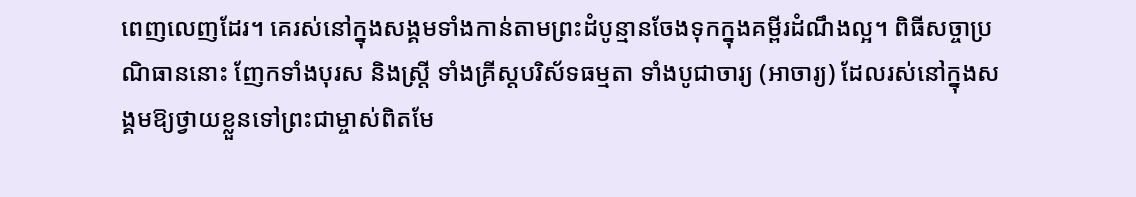ពេញលេញដែរ។ គេរស់នៅក្នុងសង្គមទាំងកាន់តាមព្រះដំបូន្មានចែងទុកក្នុងគម្ពីរដំណឹងល្អ។ ពិធីសច្ចាប្រណិធាននោះ ញែកទាំងបុរស និងស្រ្តី ទាំងគ្រីស្តបរិស័ទធម្មតា ទាំងបូជាចារ្យ (អាចារ្យ) ដែលរស់នៅក្នុងសង្គមឱ្យថ្វាយខ្លួនទៅព្រះជាម្ចាស់ពិតមែ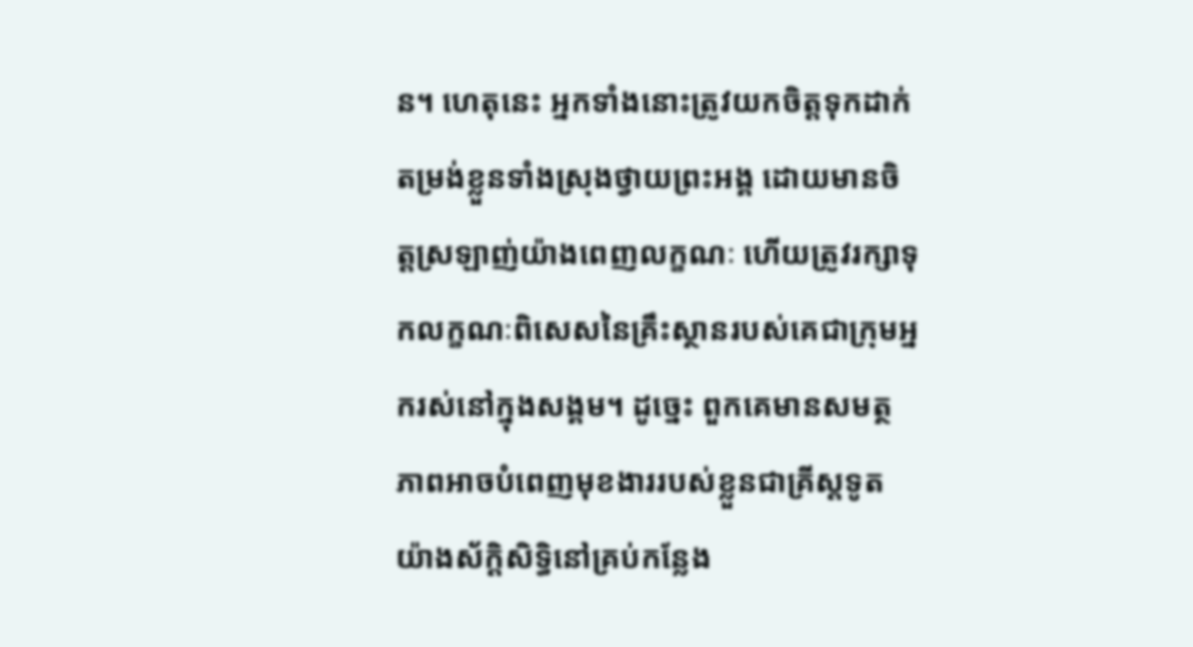ន។ ហេតុនេះ អ្នកទាំងនោះត្រូវយកចិត្តទុកដាក់តម្រង់ខ្លួនទាំងស្រុងថ្វាយព្រះអង្គ ដោយមានចិត្តស្រឡាញ់យ៉ាងពេញលក្ខណៈ ហើយត្រូវរក្សាទុកលក្ខណៈពិសេសនៃគ្រឹះស្ថានរបស់គេជាក្រុមអ្នករស់នៅក្នុងសង្គម។ ដូច្នេះ ពួកគេមានសមត្ថភាពអាចបំពេញមុខងាររបស់ខ្លួនជាគ្រីស្តទូតយ៉ាងស័ក្តិសិទ្ធិនៅគ្រប់កន្លែង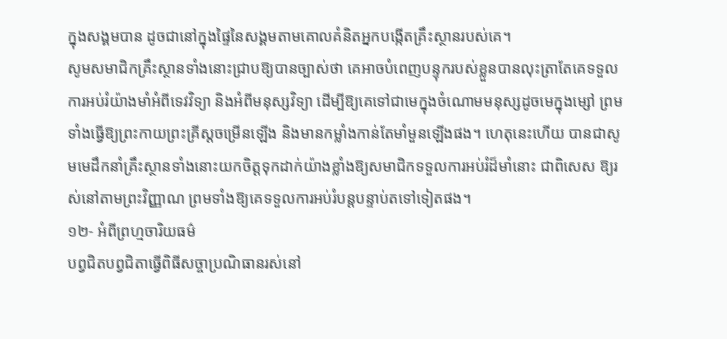ក្នុងសង្គមបាន ដូចជានៅក្នុងផ្ទៃនៃសង្គមតាមគោលគំនិតអ្នកបង្កើតគ្រឹះស្ថានរបស់គេ។
សូមសមាជិកគ្រឹះស្ថានទាំងនោះជ្រាបឱ្យបានច្បាស់ថា គេអាចបំពេញបន្ទុករបស់ខ្លួនបានលុះត្រាតែគេទទួលការអប់រំយ៉ាងមាំអំពីទេវវិទ្យា និងអំពីមនុស្សវិទ្យា ដើម្បីឱ្យគេទៅជាមេក្នុងចំណោមមនុស្សដូចមេក្នុងម្សៅ ព្រមទាំងធ្វើឱ្យព្រះកាយព្រះគ្រីស្តចម្រើនឡើង និងមានកម្លាំងកាន់តែមាំមួនឡើងផង។ ហេតុនេះហើយ បានជាសូមមេដឹកនាំគ្រឹះស្ថានទាំងនោះយកចិត្តទុកដាក់យ៉ាងខ្លាំងឱ្យសមាជិកទទួលការអប់រំដ៏មាំនោះ ជាពិសេស ឱ្យរស់នៅតាមព្រះវិញ្ញាណ ព្រមទាំងឱ្យគេទទួលការអប់រំបន្តបន្ទាប់តទៅទៀតផង។
១២- អំពីព្រហ្មចារិយធម៌
បព្វជិតបព្វជិតាធ្វើពិធីសច្ចាប្រណិធានរស់នៅ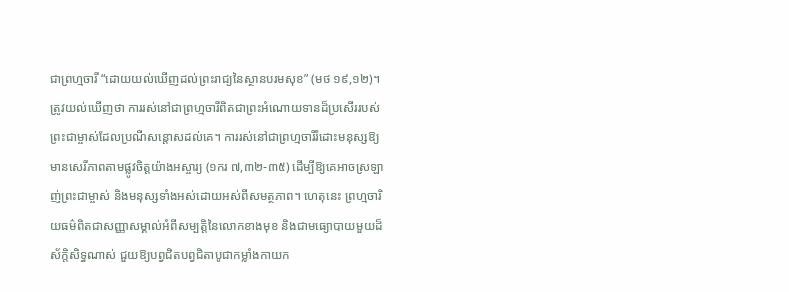ជាព្រហ្មចារី “ដោយយល់ឃើញដល់ព្រះរាជ្យនៃស្ថានបរមសុខ” (មថ ១៩,១២)។ ត្រូវយល់ឃើញថា ការរស់នៅជាព្រហ្មចារីពិតជាព្រះអំណោយទានដ៏ប្រសើររបស់ព្រះជាម្ចាស់ដែលប្រណីសន្តោសដល់គេ។ ការរស់នៅជាព្រហ្មចារីរំដោះមនុស្សឱ្យមានសេរីភាពតាមផ្លូវចិត្តយ៉ាងអស្ចារ្យ (១ករ ៧,៣២-៣៥) ដើម្បីឱ្យគេអាចស្រឡាញ់ព្រះជាម្ចាស់ និងមនុស្សទាំងអស់ដោយអស់ពីសមត្ថភាព។ ហេតុនេះ ព្រហ្មចារិយធម៌ពិតជាសញ្ញាសម្គាល់អំពីសម្បត្តិនៃលោកខាងមុខ និងជាមធ្យោបាយមួយដ៏ស័ក្តិសិទ្ធណាស់ ជួយឱ្យបព្វជិតបព្វជិតាបូជាកម្លាំងកាយក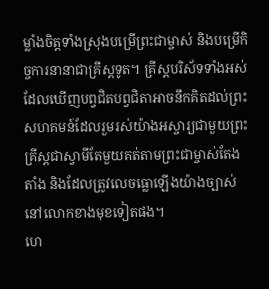ម្លាំងចិត្តទាំងស្រុងបម្រើព្រះជាម្ចាស់ និងបម្រើកិច្ចការនានាជាគ្រីស្តទូត។ គ្រីស្តបរិស័ទទាំងអស់ដែលឃើញបព្វជិតបព្វជិតាអាចនឹកគិតដល់ព្រះសហគមន៍ដែលរួមរស់យ៉ាងអស្ចារ្យជាមួយព្រះគ្រីស្តជាស្វាមីតែមួយគត់តាមព្រះជាម្ចាស់តែងតាំង និងដែលត្រូវលេចធ្លោឡើងយ៉ាងច្បាស់នៅលោកខាងមុខទៀតផង។
ហេ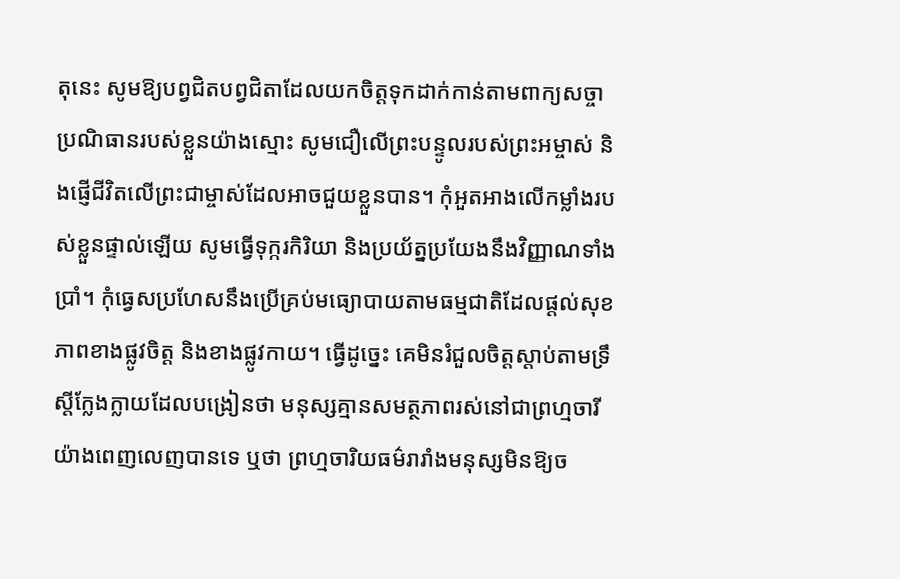តុនេះ សូមឱ្យបព្វជិតបព្វជិតាដែលយកចិត្តទុកដាក់កាន់តាមពាក្យសច្ចាប្រណិធានរបស់ខ្លួនយ៉ាងស្មោះ សូមជឿលើព្រះបន្ទូលរបស់ព្រះអម្ចាស់ និងផ្ញើជីវិតលើព្រះជាម្ចាស់ដែលអាចជួយខ្លួនបាន។ កុំអួតអាងលើកម្លាំងរបស់ខ្លួនផ្ទាល់ឡើយ សូមធ្វើទុក្ករកិរិយា និងប្រយ័ត្នប្រយែងនឹងវិញ្ញាណទាំងប្រាំ។ កុំធ្វេសប្រហែសនឹងប្រើគ្រប់មធ្យោបាយតាមធម្មជាតិដែលផ្តល់សុខភាពខាងផ្លូវចិត្ត និងខាងផ្លូវកាយ។ ធ្វើដូច្នេះ គេមិនរំជួលចិត្តស្តាប់តាមទ្រឹស្តីក្លែងក្លាយដែលបង្រៀនថា មនុស្សគ្មានសមត្ថភាពរស់នៅជាព្រហ្មចារីយ៉ាងពេញលេញបានទេ ឬថា ព្រហ្មចារិយធម៌រារាំងមនុស្សមិនឱ្យច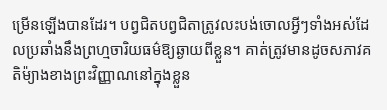ម្រើនឡើងបានដែរ។ បព្វជិតបព្វជិតាត្រូវលះបង់ចោលអ្វីៗទាំងអស់ដែលប្រឆាំងនឹងព្រហ្មចារិយធម៌ឱ្យឆ្ងាយពីខ្លួន។ គាត់ត្រូវមានដូចសភាវគតិម៉្យាងខាងព្រះវិញ្ញាណនៅក្នុងខ្លួន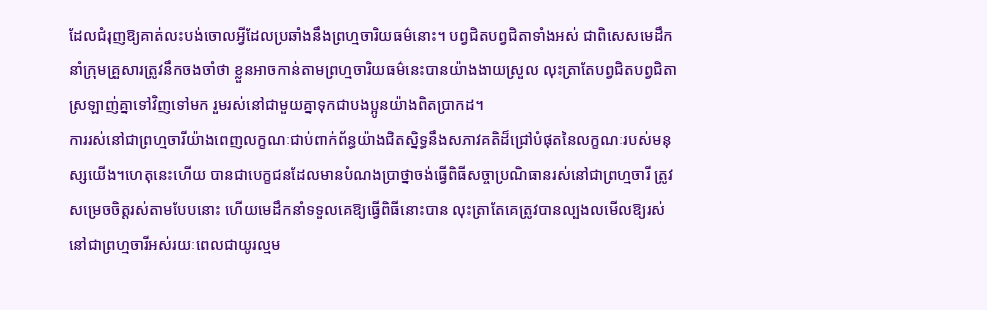ដែលជំរុញឱ្យគាត់លះបង់ចោលអ្វីដែលប្រឆាំងនឹងព្រហ្មចារិយធម៌នោះ។ បព្វជិតបព្វជិតាទាំងអស់ ជាពិសេសមេដឹកនាំក្រុមគ្រួសារត្រូវនឹកចងចាំថា ខ្លួនអាចកាន់តាមព្រហ្មចារិយធម៌នេះបានយ៉ាងងាយស្រួល លុះត្រាតែបព្វជិតបព្វជិតាស្រឡាញ់គ្នាទៅវិញទៅមក រួមរស់នៅជាមួយគ្នាទុកជាបងប្អូនយ៉ាងពិតប្រាកដ។
ការរស់នៅជាព្រហ្មចារីយ៉ាងពេញលក្ខណៈជាប់ពាក់ព័ន្ធយ៉ាងជិតស្និទ្ធនឹងសភាវគតិដ៏ជ្រៅបំផុតនៃលក្ខណៈរបស់មនុស្សយើង។ហេតុនេះហើយ បានជាបេក្ខជនដែលមានបំណងប្រាថ្នាចង់ធ្វើពិធីសច្ចាប្រណិធានរស់នៅជាព្រហ្មចារី ត្រូវសម្រេចចិត្តរស់តាមបែបនោះ ហើយមេដឹកនាំទទួលគេឱ្យធ្វើពិធីនោះបាន លុះត្រាតែគេត្រូវបានល្បងលមើលឱ្យរស់នៅជាព្រហ្មចារីអស់រយៈពេលជាយូរល្មម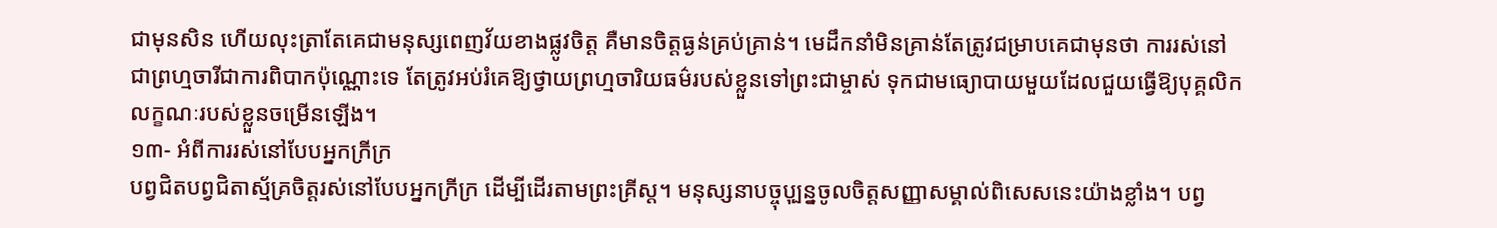ជាមុនសិន ហើយលុះត្រាតែគេជាមនុស្សពេញវ័យខាងផ្លូវចិត្ត គឺមានចិត្តធ្ងន់គ្រប់គ្រាន់។ មេដឹកនាំមិនគ្រាន់តែត្រូវជម្រាបគេជាមុនថា ការរស់នៅជាព្រហ្មចារីជាការពិបាកប៉ុណ្ណោះទេ តែត្រូវអប់រំគេឱ្យថ្វាយព្រហ្មចារិយធម៌របស់ខ្លួនទៅព្រះជាម្ចាស់ ទុកជាមធ្យោបាយមួយដែលជួយធ្វើឱ្យបុគ្គលិកលក្ខណៈរបស់ខ្លួនចម្រើនឡើង។
១៣- អំពីការរស់នៅបែបអ្នកក្រីក្រ
បព្វជិតបព្វជិតាស្ម័គ្រចិត្តរស់នៅបែបអ្នកក្រីក្រ ដើម្បីដើរតាមព្រះគ្រីស្ត។ មនុស្សនាបច្ចុបុ្បន្នចូលចិត្តសញ្ញាសម្គាល់ពិសេសនេះយ៉ាងខ្លាំង។ បព្វ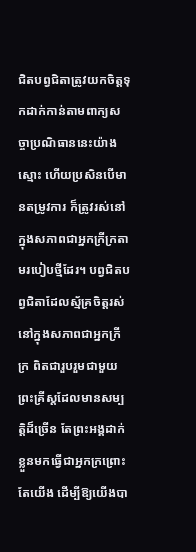ជិតបព្វជិតាត្រូវយកចិត្តទុកដាក់កាន់តាមពាក្យសច្ចាប្រណិធាននេះយ៉ាងស្មោះ ហើយប្រសិនបើមានតម្រូវការ ក៏ត្រូវរស់នៅក្នុងសភាពជាអ្នកក្រីក្រតាមរបៀបថ្មីដែរ។ បព្វជិតបព្វជិតាដែលស្ម័គ្រចិត្តរស់នៅក្នុងសភាពជាអ្នកក្រីក្រ ពិតជារួបរួមជាមួយព្រះគ្រីស្តដែលមានសម្បត្តិដ៏ច្រើន តែព្រះអង្គដាក់ខ្លួនមកធ្វើជាអ្នកក្រព្រោះតែយើង ដើម្បីឱ្យយើងបា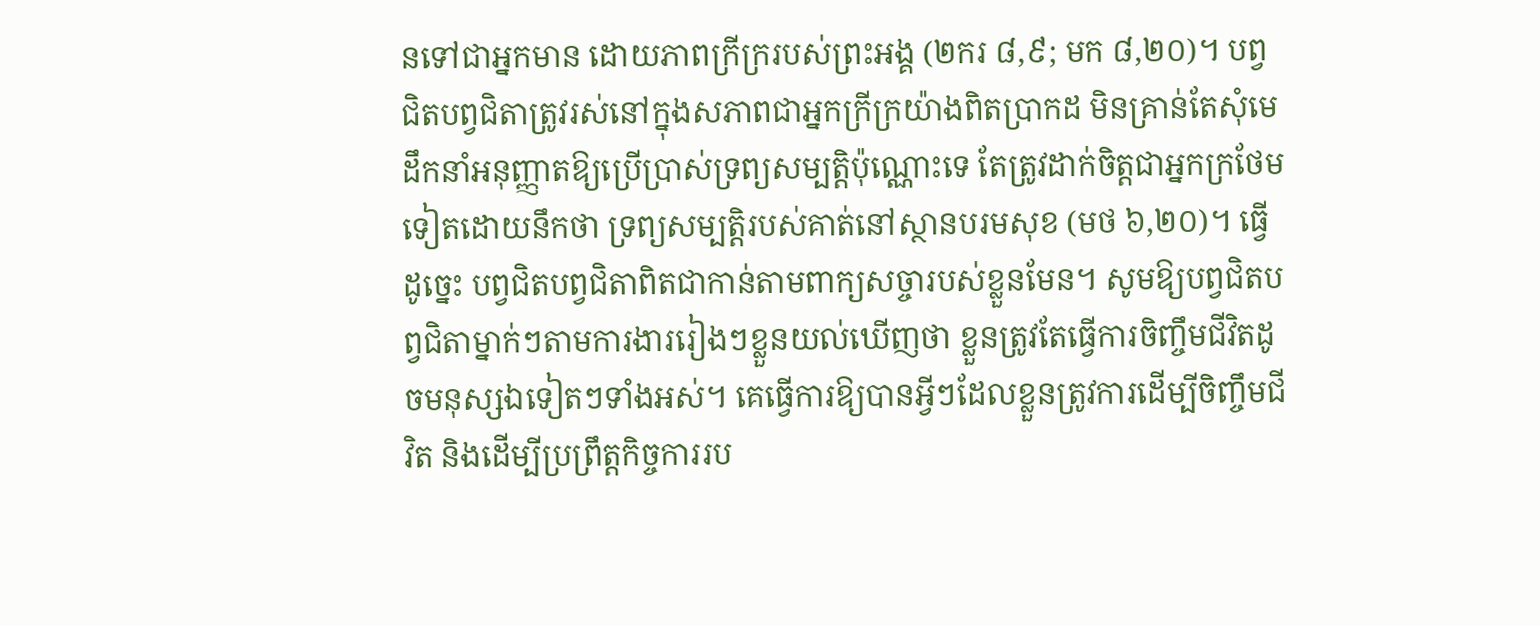នទៅជាអ្នកមាន ដោយភាពក្រីក្ររបស់ព្រះអង្គ (២ករ ៨,៩; មក ៨,២០)។ បព្វជិតបព្វជិតាត្រូវរស់នៅក្នុងសភាពជាអ្នកក្រីក្រយ៉ាងពិតប្រាកដ មិនគ្រាន់តែសំុមេដឹកនាំអនុញ្ញាតឱ្យប្រើប្រាស់ទ្រព្យសម្បត្តិប៉ុណ្ណោះទេ តែត្រូវដាក់ចិត្តជាអ្នកក្រថែមទៀតដោយនឹកថា ទ្រព្យសម្បត្តិរបស់គាត់នៅស្ថានបរមសុខ (មថ ៦,២០)។ ធ្វើដូច្នេះ បព្វជិតបព្វជិតាពិតជាកាន់តាមពាក្យសច្ចារបស់ខ្លួនមែន។ សូមឱ្យបព្វជិតបព្វជិតាម្នាក់ៗតាមការងាររៀងៗខ្លួនយល់ឃើញថា ខ្លួនត្រូវតែធ្វើការចិញ្ចឹមជីវិតដូចមនុស្សឯទៀតៗទាំងអស់។ គេធ្វើការឱ្យបានអ្វីៗដែលខ្លួនត្រូវការដើម្បីចិញ្ចឹមជីវិត និងដើម្បីប្រព្រឹត្តកិច្ចការរប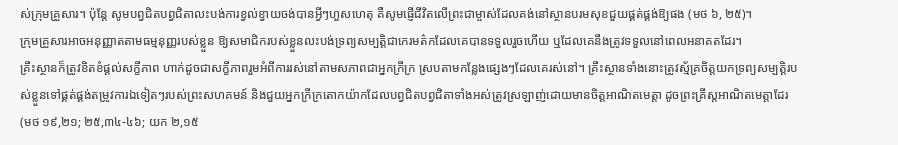ស់ក្រុមគ្រួសារ។ ប៉ុន្តែ សូមបព្វជិតបព្វជិតាលះបង់ការខ្វល់ខ្វាយចង់បានអ្វីៗហួសហេតុ គឺសូមផ្ញើជីវិតលើព្រះជាម្ចាស់ដែលគង់នៅស្ថានបរមសុខជួយផ្គត់ផ្គង់ឱ្យផង (មថ ៦, ២៥)។
ក្រុមគ្រួសារអាចអនុញ្ញាតតាមធម្មនុញ្ញរបស់ខ្លួន ឱ្យសមាជិករបស់ខ្លួនលះបង់ទ្រព្យសម្បត្តិជាកេរមត៌កដែលគេបានទទួលរួចហើយ ឬដែលគេនឹងត្រូវទទួលនៅពេលអនាគតដែរ។
គ្រឹះស្ថានក៏ត្រូវខិតខំផ្តល់សក្ខីភាព ហាក់ដូចជាសក្ខីភាពរួមអំពីការរស់នៅតាមសភាពជាអ្នកក្រីក្រ ស្របតាមកន្លែងផ្សេងៗដែលគេរស់នៅ។ គ្រឹះស្ថានទាំងនោះត្រូវស្ម័គ្រចិត្តយកទ្រព្យសម្បត្តិរបស់ខ្លួនទៅផ្គត់ផ្គង់តម្រូវការឯទៀតៗរបស់ព្រះសហគមន៍ និងជួយអ្នកក្រីក្រតោកយ៉ាកដែលបព្វជិតបព្វជិតាទាំងអស់ត្រូវស្រឡាញ់ដោយមានចិត្តអាណិតមេត្តា ដូចព្រះគ្រីស្តអាណិតមេត្តាដែរ (មថ ១៩,២១; ២៥,៣៤-៤៦; យក ២,១៥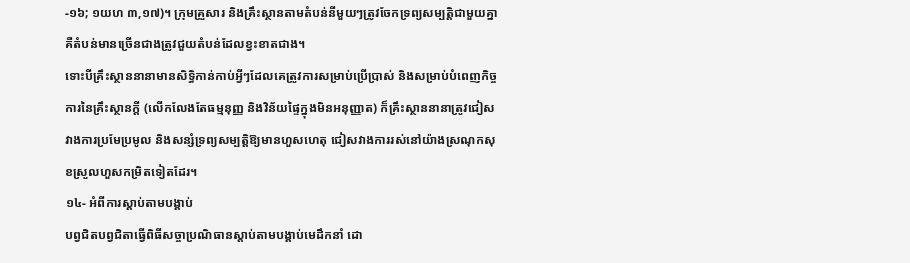-១៦; ១យហ ៣,១៧)។ ក្រុមគ្រួសារ និងគ្រឹះស្ថានតាមតំបន់នីមួយៗត្រូវចែកទ្រព្យសម្បត្តិជាមួយគ្នា គឺតំបន់មានច្រើនជាងត្រូវជួយតំបន់ដែលខ្វះខាតជាង។
ទោះបីគ្រឹះស្ថាននានាមានសិទ្ធិកាន់កាប់អ្វីៗដែលគេត្រូវការសម្រាប់ប្រើប្រាស់ និងសម្រាប់បំពេញកិច្ចការនៃគ្រឹះស្ថានក្តី (លើកលែងតែធម្មនុញ្ញ និងវិន័យផ្ទៃក្នុងមិនអនុញ្ញាត) ក៏គ្រឹះស្ថាននានាត្រូវជៀសវាងការប្រមែប្រមូល និងសន្សំទ្រព្យសម្បត្តិឱ្យមានហួសហេតុ ជៀសវាងការរស់នៅយ៉ាងស្រណុកសុខស្រួលហួសកម្រិតទៀតដែរ។
១៤- អំពីការស្តាប់តាមបង្គាប់
បព្វជិតបព្វជិតាធ្វើពិធីសច្ចាប្រណិធានស្តាប់តាមបង្គាប់មេដឹកនាំ ដោ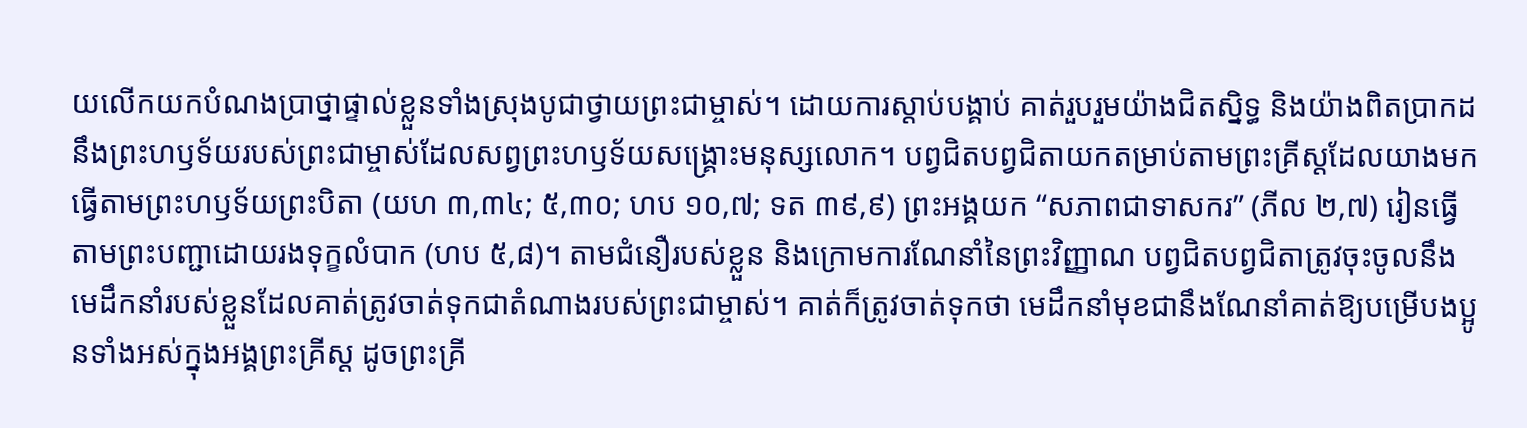យលើកយកបំណងប្រាថ្នាផ្ទាល់ខ្លួនទាំងស្រុងបូជាថ្វាយព្រះជាម្ចាស់។ ដោយការស្តាប់បង្គាប់ គាត់រួបរួមយ៉ាងជិតស្និទ្ធ និងយ៉ាងពិតប្រាកដនឹងព្រះហឫទ័យរបស់ព្រះជាម្ចាស់ដែលសព្វព្រះហឫទ័យសង្រ្គោះមនុស្សលោក។ បព្វជិតបព្វជិតាយកតម្រាប់តាមព្រះគ្រីស្តដែលយាងមកធ្វើតាមព្រះហឫទ័យព្រះបិតា (យហ ៣,៣៤; ៥,៣០; ហប ១០,៧; ទត ៣៩,៩) ព្រះអង្គយក “សភាពជាទាសករ” (ភីល ២,៧) រៀនធ្វើតាមព្រះបញ្ជាដោយរងទុក្ខលំបាក (ហប ៥,៨)។ តាមជំនឿរបស់ខ្លួន និងក្រោមការណែនាំនៃព្រះវិញ្ញាណ បព្វជិតបព្វជិតាត្រូវចុះចូលនឹងមេដឹកនាំរបស់ខ្លួនដែលគាត់ត្រូវចាត់ទុកជាតំណាងរបស់ព្រះជាម្ចាស់។ គាត់ក៏ត្រូវចាត់ទុកថា មេដឹកនាំមុខជានឹងណែនាំគាត់ឱ្យបម្រើបងប្អូនទាំងអស់ក្នុងអង្គព្រះគ្រីស្ត ដូចព្រះគ្រី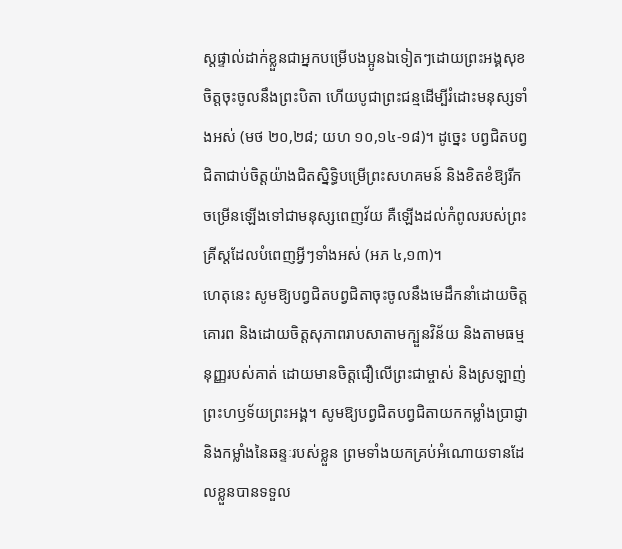ស្តផ្ទាល់ដាក់ខ្លួនជាអ្នកបម្រើបងប្អូនឯទៀតៗដោយព្រះអង្គសុខចិត្តចុះចូលនឹងព្រះបិតា ហើយបូជាព្រះជន្មដើម្បីរំដោះមនុស្សទាំងអស់ (មថ ២០,២៨; យហ ១០,១៤-១៨)។ ដូច្នេះ បព្វជិតបព្វជិតាជាប់ចិត្តយ៉ាងជិតស្និទ្ធិបម្រើព្រះសហគមន៍ និងខិតខំឱ្យរីកចម្រើនឡើងទៅជាមនុស្សពេញវ័យ គឺឡើងដល់កំពូលរបស់ព្រះគ្រីស្តដែលបំពេញអ្វីៗទាំងអស់ (អភ ៤,១៣)។
ហេតុនេះ សូមឱ្យបព្វជិតបព្វជិតាចុះចូលនឹងមេដឹកនាំដោយចិត្តគោរព និងដោយចិត្តសុភាពរាបសាតាមក្បួនវិន័យ និងតាមធម្មនុញ្ញរបស់គាត់ ដោយមានចិត្តជឿលើព្រះជាម្ចាស់ និងស្រឡាញ់ព្រះហឫទ័យព្រះអង្គ។ សូមឱ្យបព្វជិតបព្វជិតាយកកម្លាំងប្រាជ្ញា និងកម្លាំងនៃឆន្ទៈរបស់ខ្លួន ព្រមទាំងយកគ្រប់អំណោយទានដែលខ្លួនបានទទួល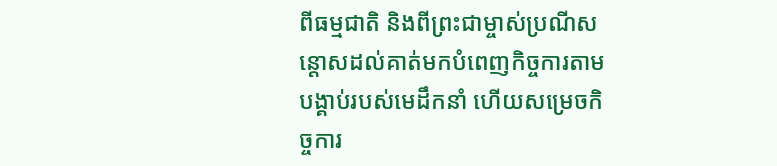ពីធម្មជាតិ និងពីព្រះជាម្ចាស់ប្រណីសន្តោសដល់គាត់មកបំពេញកិច្ចការតាមបង្គាប់របស់មេដឹកនាំ ហើយសម្រេចកិច្ចការ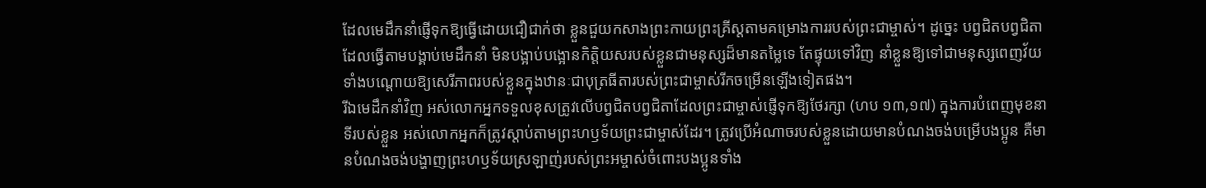ដែលមេដឹកនាំផ្ញើទុកឱ្យធ្វើដោយជឿជាក់ថា ខ្លួនជួយកសាងព្រះកាយព្រះគ្រីស្តតាមគម្រោងការរបស់ព្រះជាម្ចាស់។ ដូច្នេះ បព្វជិតបព្វជិតាដែលធ្វើតាមបង្គាប់មេដឹកនាំ មិនបង្អាប់បង្អោនកិត្តិយសរបស់ខ្លួនជាមនុស្សដ៏មានតម្លៃទេ តែផ្ទុយទៅវិញ នាំខ្លួនឱ្យទៅជាមនុស្សពេញវ័យទាំងបណ្តោយឱ្យសេរីភាពរបស់ខ្លួនក្នុងឋានៈជាបុត្រធីតារបស់ព្រះជាម្ចាស់រីកចម្រើនឡើងទៀតផង។
រីឯមេដឹកនាំវិញ អស់លោកអ្នកទទួលខុសត្រូវលើបព្វជិតបព្វជិតាដែលព្រះជាម្ចាស់ផ្ញើទុកឱ្យថែរក្សា (ហប ១៣,១៧) ក្នុងការបំពេញមុខនាទីរបស់ខ្លួន អស់លោកអ្នកក៏ត្រូវស្តាប់តាមព្រះហឫទ័យព្រះជាម្ចាស់ដែរ។ ត្រូវប្រើអំណាចរបស់ខ្លួនដោយមានបំណងចង់បម្រើបងប្អូន គឺមានបំណងចង់បង្ហាញព្រះហឫទ័យស្រឡាញ់របស់ព្រះអម្ចាស់ចំពោះបងប្អូនទាំង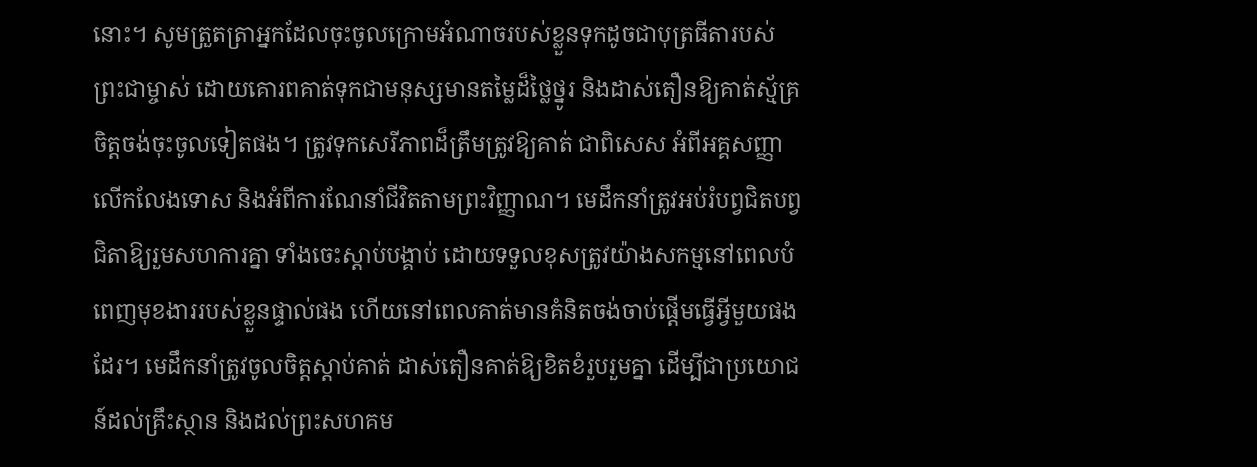នោះ។ សូមត្រួតត្រាអ្នកដែលចុះចូលក្រោមអំណាចរបស់ខ្លួនទុកដូចជាបុត្រធីតារបស់ព្រះជាម្ចាស់ ដោយគោរពគាត់ទុកជាមនុស្សមានតម្លៃដ៏ថ្លៃថ្នូរ និងដាស់តឿនឱ្យគាត់ស្ម័គ្រចិត្តចង់ចុះចូលទៀតផង។ ត្រូវទុកសេរីភាពដ៏ត្រឹមត្រូវឱ្យគាត់ ជាពិសេស អំពីអគ្គសញ្ញាលើកលែងទោស និងអំពីការណែនាំជីវិតតាមព្រះវិញ្ញាណ។ មេដឹកនាំត្រូវអប់រំបព្វជិតបព្វជិតាឱ្យរួមសហការគ្នា ទាំងចេះស្តាប់បង្គាប់ ដោយទទួលខុសត្រូវយ៉ាងសកម្មនៅពេលបំពេញមុខងាររបស់ខ្លួនផ្ទាល់ផង ហើយនៅពេលគាត់មានគំនិតចង់ចាប់ផ្តើមធ្វើអ្វីមួយផងដែរ។ មេដឹកនាំត្រូវចូលចិត្តស្តាប់គាត់ ដាស់តឿនគាត់ឱ្យខិតខំរួបរួមគ្នា ដើម្បីជាប្រយោជន៍ដល់គ្រឹះស្ថាន និងដល់ព្រះសហគម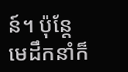ន៍។ ប៉ុន្តែ មេដឹកនាំក៏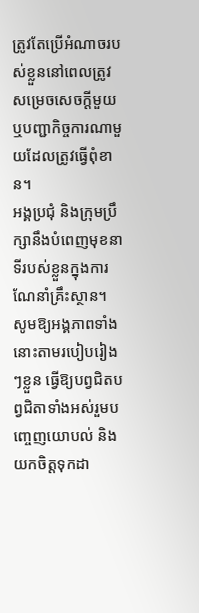ត្រូវតែប្រើអំណាចរបស់ខ្លួននៅពេលត្រូវសម្រេចសេចក្តីមួយ ឬបញ្ជាកិច្ចការណាមួយដែលត្រូវធ្វើពុំខាន។
អង្គប្រជុំ និងក្រុមប្រឹក្សានឹងបំពេញមុខនាទីរបស់ខ្លួនក្នុងការណែនាំគ្រឹះស្ថាន។ សូមឱ្យអង្គភាពទាំងនោះតាមរបៀបរៀងៗខ្លួន ធ្វើឱ្យបព្វជិតបព្វជិតាទាំងអស់រួមបញ្ចេញយោបល់ និងយកចិត្តទុកដា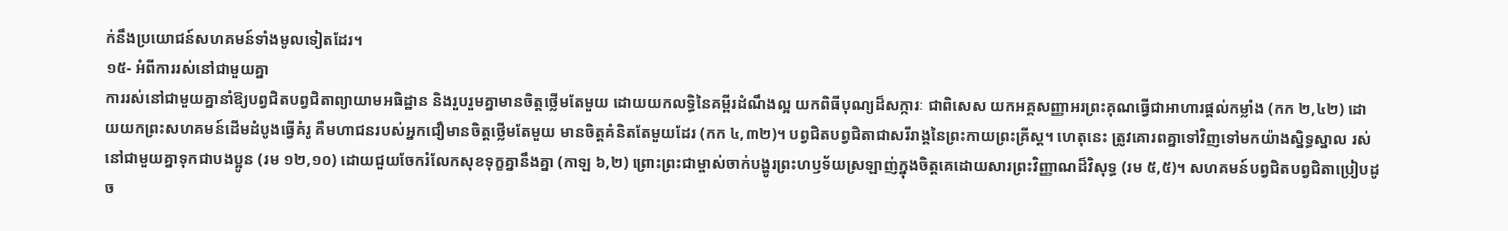ក់នឹងប្រយោជន៍សហគមន៍ទាំងមូលទៀតដែរ។
១៥- អំពីការរស់នៅជាមួយគ្នា
ការរស់នៅជាមួយគ្នានាំឱ្យបព្វជិតបព្វជិតាព្យាយាមអធិដ្ឋាន និងរួបរួមគ្នាមានចិត្តថ្លើមតែមួយ ដោយយកលទ្ធិនៃគម្ពីរដំណឹងល្អ យកពិធីបុណ្យដ៏សក្ការៈ ជាពិសេស យកអគ្គសញ្ញាអរព្រះគុណធ្វើជាអាហារផ្តល់កម្លាំង (កក ២,៤២) ដោយយកព្រះសហគមន៍ដើមដំបូងធ្វើគំរូ គឺមហាជនរបស់អ្នកជឿមានចិត្តថ្លើមតែមួយ មានចិត្តគំនិតតែមួយដែរ (កក ៤,៣២)។ បព្វជិតបព្វជិតាជាសរីរាង្គនៃព្រះកាយព្រះគ្រីស្ត។ ហេតុនេះ ត្រូវគោរពគ្នាទៅវិញទៅមកយ៉ាងស្និទ្ធស្នាល រស់នៅជាមួយគ្នាទុកជាបងប្អូន (រម ១២,១០) ដោយជួយចែករំលែកសុខទុក្ខគ្នានឹងគ្នា (កាឡ ៦,២) ព្រោះព្រះជាម្ចាស់ចាក់បង្ហូរព្រះហឫទ័យស្រឡាញ់ក្នុងចិត្តគេដោយសារព្រះវិញ្ញាណដ៏វិសុទ្ធ (រម ៥,៥)។ សហគមន៍បព្វជិតបព្វជិតាប្រៀបដូច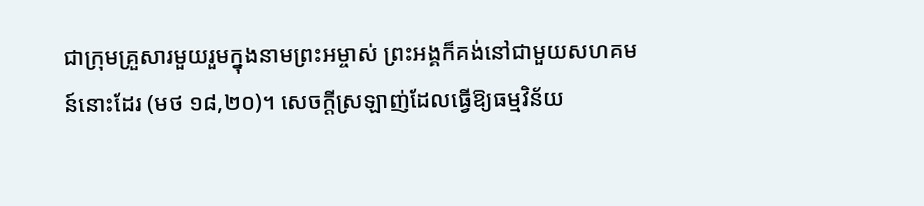ជាក្រុមគ្រួសារមួយរួមក្នុងនាមព្រះអម្ចាស់ ព្រះអង្គក៏គង់នៅជាមួយសហគមន៍នោះដែរ (មថ ១៨,២០)។ សេចក្តីស្រឡាញ់ដែលធ្វើឱ្យធម្មវិន័យ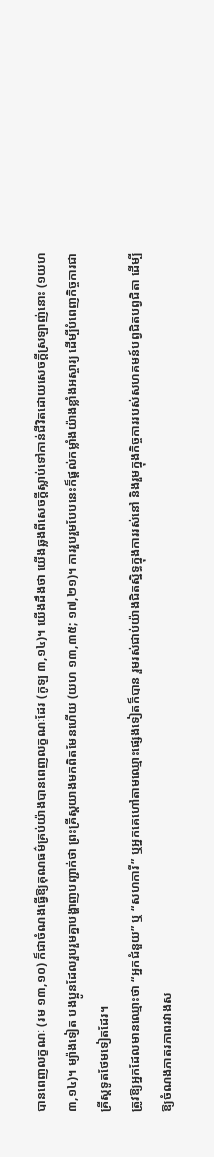បានពេញលក្ខណៈ (រម ១៣,១០) ក៏ជាចំណងធ្វើឱ្យគុណធម៌គ្រប់យ៉ាងបានពេញលក្ខណៈដែរ (កូឡ ៣,១៤)។ យើងដឹងថា យើងឆ្លងពីសេចក្តីស្លាប់ទៅកាន់ជីវិតដោយសេចក្តីស្រឡាញ់នោះ (១យហ ៣,១៤)។ ម្យ៉ាងទៀត បងប្អូនដែលរួបរួមគ្នាបង្ហាញបញ្ជាក់ថា ព្រះគ្រីស្តយាងមកពិតមែនហើយ (យហ ១៣,៣៥; ១៧,២១)។ ការរួបរួមបែបនេះក៏ផ្តល់កម្លាំងយ៉ាងខ្លាំងអស្ចារ្យ ដើម្បីបំពេញកិច្ចការជាគ្រីស្តទូតថែមទៀតដែរ។
ត្រូវឱ្យអ្នកដែលមានឈ្មោះថា “អ្នកជំនួយ” ឬ “សហការី” ឬអ្នកគេហៅតាមឈ្មោះផ្សេងទៀតក៏បាន រួមរស់ជាប់យ៉ាងជិតស្និទ្ធក្នុងការរស់នៅ និងរួមក្នុងកិច្ចការរបស់សហគមន៍បព្វជិតបព្វជិតា ដើម្បីឱ្យចំណងភាតរភាពរវាងស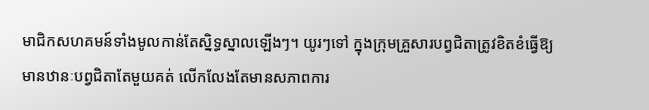មាជិកសហគមន៍ទាំងមូលកាន់តែស្និទ្ធស្នាលឡើងៗ។ យូរៗទៅ ក្នុងក្រុមគ្រួសារបព្វជិតាត្រូវខិតខំធ្វើឱ្យមានឋានៈបព្វជិតាតែមួយគត់ លើកលែងតែមានសភាពការ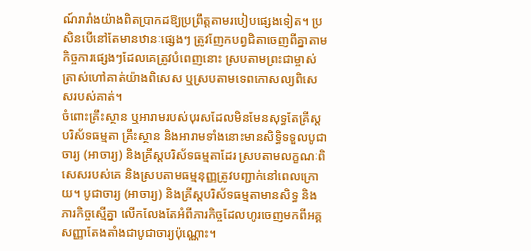ណ៍រារាំងយ៉ាងពិតប្រាកដឱ្យប្រព្រឹត្តតាមរបៀបផ្សេងទៀត។ ប្រសិនបើនៅតែមានឋានៈផ្សេងៗ ត្រូវញែកបព្វជិតាចេញពីគ្នាតាមកិច្ចការផ្សេងៗដែលគេត្រូវបំពេញនោះ ស្របតាមព្រះជាម្ចាស់ត្រាស់ហៅគាត់យ៉ាងពិសេស ឬស្របតាមទេពកោសល្យពិសេសរបស់គាត់។
ចំពោះគ្រឹះស្ថាន ឬអារាមរបស់បុរសដែលមិនមែនសុទ្ធតែគ្រីស្តបរិស័ទធម្មតា គ្រឹះស្ថាន និងអារាមទាំងនោះមានសិទ្ធិទទួលបូជាចារ្យ (អាចារ្យ) និងគ្រីស្តបរិស័ទធម្មតាដែរ ស្របតាមលក្ខណៈពិសេសរបស់គេ និងស្របតាមធម្មនុញ្ញត្រូវបញ្ជាក់នៅពេលក្រោយ។ បូជាចារ្យ (អាចារ្យ) និងគ្រីស្តបរិស័ទធម្មតាមានសិទ្ធ និងភារកិច្ចស្មើគ្នា លើកលែងតែអំពីភារកិច្ចដែលហូរចេញមកពីអគ្គសញ្ញាតែងតាំងជាបូជាចារ្យប៉ុណ្ណោះ។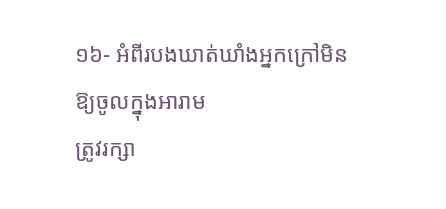១៦- អំពីរបងឃាត់ឃាំងអ្នកក្រៅមិនឱ្យចូលក្នុងអារាម
ត្រូវរក្សា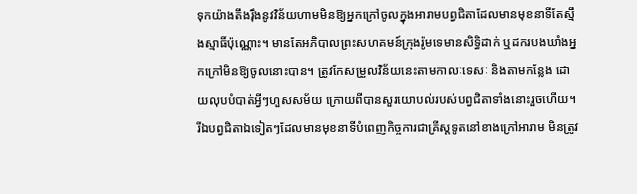ទុកយ៉ាងតឹងរ៉ឹងនូវវិន័យហាមមិនឱ្យអ្នកក្រៅចូលក្នុងអារាមបព្វជិតាដែលមានមុខនាទីតែស្មឹងស្មាធិ៍ប៉ុណ្ណោះ។ មានតែអភិបាលព្រះសហគមន៍ក្រុងរ៉ូមទេមានសិទ្ធិដាក់ ឬដករបងឃាំងអ្នកក្រៅមិនឱ្យចូលនោះបាន។ ត្រូវកែសម្រួលវិន័យនេះតាមកាលៈទេសៈ និងតាមកន្លែង ដោយលុបបំបាត់អ្វីៗហួសសម័យ ក្រោយពីបានសួរយោបល់របស់បព្វជិតាទាំងនោះរួចហើយ។
រីឯបព្វជិតាឯទៀតៗដែលមានមុខនាទីបំពេញកិច្ចការជាគ្រីស្តទូតនៅខាងក្រៅអារាម មិនត្រូវ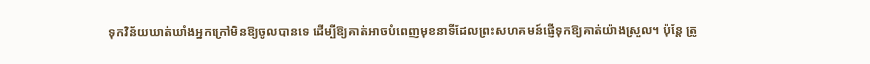ទុកវិន័យឃាត់ឃាំងអ្នកក្រៅមិនឱ្យចូលបានទេ ដើម្បីឱ្យគាត់អាចបំពេញមុខនាទីដែលព្រះសហគមន៍ផ្ញើទុកឱ្យគាត់យ៉ាងស្រួល។ ប៉ុន្តែ ត្រូ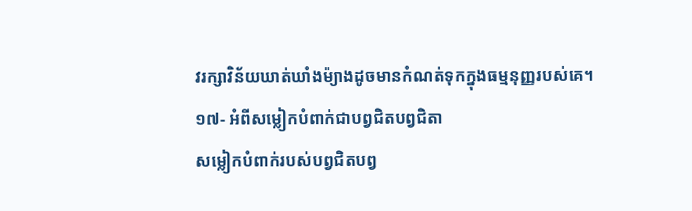វរក្សាវិន័យឃាត់ឃាំងម៉្យាងដូចមានកំណត់ទុកក្នុងធម្មនុញ្ញរបស់គេ។
១៧- អំពីសម្លៀកបំពាក់ជាបព្វជិតបព្វជិតា
សម្លៀកបំពាក់របស់បព្វជិតបព្វ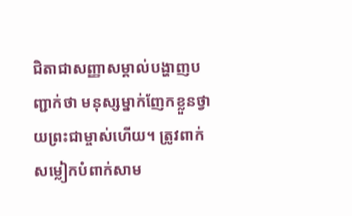ជិតាជាសញ្ញាសម្គាល់បង្ហាញបញ្ជាក់ថា មនុស្សម្នាក់ញែកខ្លួនថ្វាយព្រះជាម្ចាស់ហើយ។ ត្រូវពាក់សម្លៀកបំពាក់សាម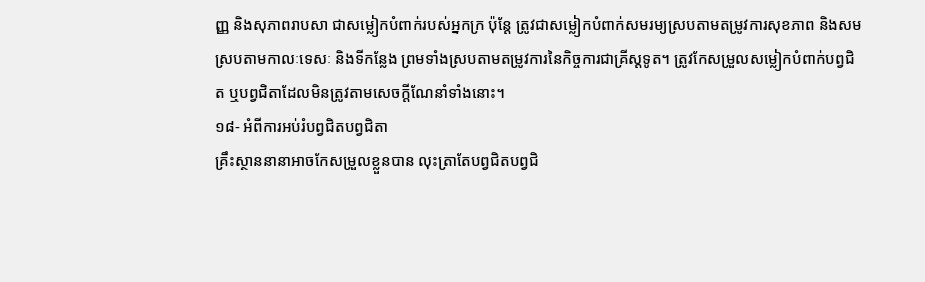ញ្ញ និងសុភាពរាបសា ជាសម្លៀកបំពាក់របស់អ្នកក្រ ប៉ុន្តែ ត្រូវជាសម្លៀកបំពាក់សមរម្យស្របតាមតម្រូវការសុខភាព និងសមស្របតាមកាលៈទេសៈ និងទីកន្លែង ព្រមទាំងស្របតាមតម្រូវការនៃកិច្ចការជាគ្រីស្តទូត។ ត្រូវកែសម្រួលសម្លៀកបំពាក់បព្វជិត ឬបព្វជិតាដែលមិនត្រូវតាមសេចក្តីណែនាំទាំងនោះ។
១៨- អំពីការអប់រំបព្វជិតបព្វជិតា
គ្រឹះស្ថាននានាអាចកែសម្រួលខ្លួនបាន លុះត្រាតែបព្វជិតបព្វជិ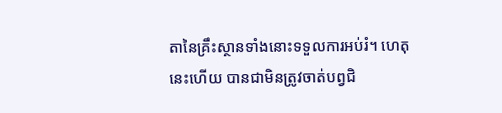តានៃគ្រឹះស្ថានទាំងនោះទទួលការអប់រំ។ ហេតុនេះហើយ បានជាមិនត្រូវចាត់បព្វជិ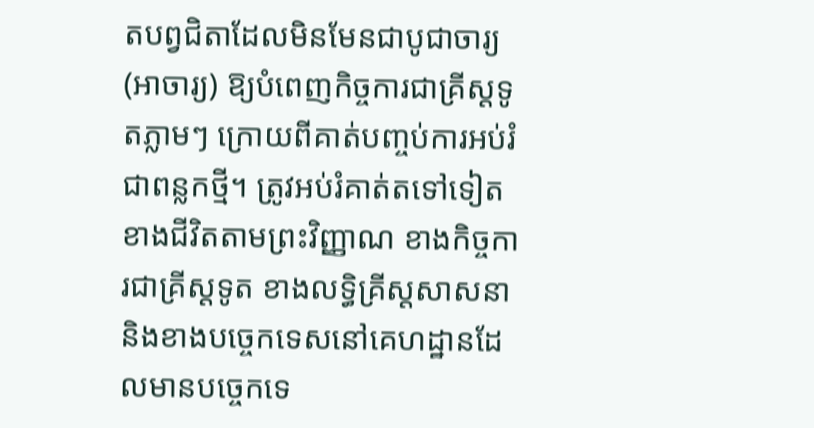តបព្វជិតាដែលមិនមែនជាបូជាចារ្យ (អាចារ្យ) ឱ្យបំពេញកិច្ចការជាគ្រីស្តទូតភ្លាមៗ ក្រោយពីគាត់បញ្ចប់ការអប់រំជាពន្លកថ្មី។ ត្រូវអប់រំគាត់តទៅទៀតខាងជីវិតតាមព្រះវិញ្ញាណ ខាងកិច្ចការជាគ្រីស្តទូត ខាងលទ្ធិគ្រីស្តសាសនា និងខាងបច្ចេកទេសនៅគេហដ្ឋានដែលមានបច្ចេកទេ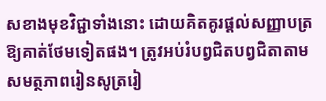សខាងមុខវិជ្ជាទាំងនោះ ដោយគិតគូរផ្តល់សញ្ញាបត្រឱ្យគាត់ថែមទៀតផង។ ត្រូវអប់រំបព្វជិតបព្វជិតាតាមសមត្ថភាពរៀនសូត្ររៀ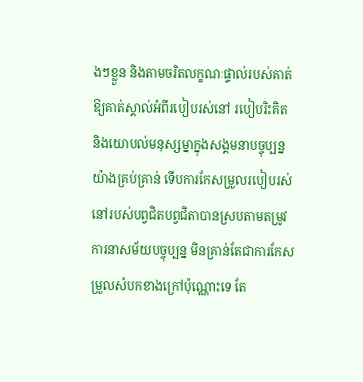ងៗខ្លួន និងតាមចរិតលក្ខណៈផ្ទាល់របស់គាត់ ឱ្យគាត់ស្គាល់អំពីរបៀបរស់នៅ របៀបរិះគិត និងយោបល់មនុស្សម្នាក្នុងសង្គមនាបច្ចុប្បន្នយ៉ាងគ្រប់គ្រាន់ ទើបការកែសម្រួលរបៀបរស់នៅរបស់បព្វជិតបព្វជិតាបានស្របតាមតម្រូវការនាសម័យបច្ចុប្បន្ន មិនគ្រាន់តែជាការកែសម្រួលសំបកខាងក្រៅប៉ុណ្ណោះទេ តែ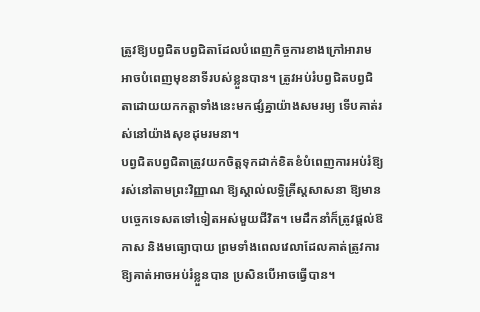ត្រូវឱ្យបព្វជិតបព្វជិតាដែលបំពេញកិច្ចការខាងក្រៅអារាមអាចបំពេញមុខនាទីរបស់ខ្លួនបាន។ ត្រូវអប់រំបព្វជិតបព្វជិតាដោយយកកត្តាទាំងនេះមកផ្សំគ្នាយ៉ាងសមរម្យ ទើបគាត់រស់នៅយ៉ាងសុខដុមរមនា។
បព្វជិតបព្វជិតាត្រូវយកចិត្តទុកដាក់ខិតខំបំពេញការអប់រំឱ្យរស់នៅតាមព្រះវិញ្ញាណ ឱ្យស្គាល់លទ្ធិគ្រីស្តសាសនា ឱ្យមានបច្ចេកទេសតទៅទៀតអស់មួយជីវិត។ មេដឹកនាំក៏ត្រូវផ្តល់ឱកាស និងមធ្យោបាយ ព្រមទាំងពេលវេលាដែលគាត់ត្រូវការឱ្យគាត់អាចអប់រំខ្លួនបាន ប្រសិនបើអាចធ្វើបាន។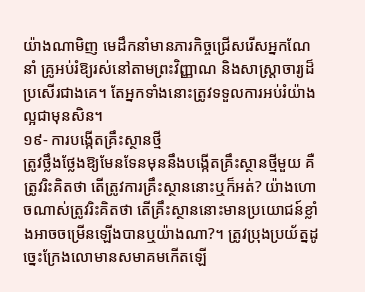យ៉ាងណាមិញ មេដឹកនាំមានភារកិច្ចជ្រើសរើសអ្នកណែនាំ គ្រូអប់រំឱ្យរស់នៅតាមព្រះវិញ្ញាណ និងសាស្រ្តាចារ្យដ៏ប្រសើរជាងគេ។ តែអ្នកទាំងនោះត្រូវទទួលការអប់រំយ៉ាងល្អជាមុនសិន។
១៩- ការបង្កើតគ្រឹះស្ថានថ្មី
ត្រូវថ្លឹងថ្លែងឱ្យមែនទែនមុននឹងបង្កើតគ្រឹះស្ថានថ្មីមួយ គឺត្រូវរិះគិតថា តើត្រូវការគ្រឹះស្ថាននោះឬក៏អត់? យ៉ាងហោចណាស់ត្រូវរិះគិតថា តើគ្រឹះស្ថាននោះមានប្រយោជន៍ខ្លាំងអាចចម្រើនឡើងបានឬយ៉ាងណា?។ ត្រូវប្រុងប្រយ័ត្នដូច្នេះក្រែងលោមានសមាគមកើតឡើ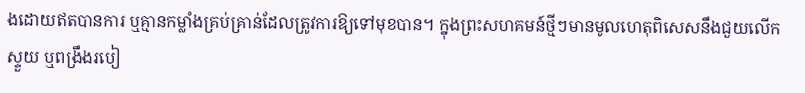ងដោយឥតបានការ ឬគ្មានកម្លាំងគ្រប់គ្រាន់ដែលត្រូវការឱ្យទៅមុខបាន។ ក្នុងព្រះសហគមន៍ថ្មីៗមានមូលហេតុពិសេសនឹងជួយលើកស្ទួយ ឬពង្រឹងរបៀ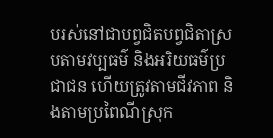បរស់នៅជាបព្វជិតបព្វជិតាស្របតាមវប្បធម៌ និងអរិយធម៌ប្រជាជន ហើយត្រូវតាមជីវភាព និងតាមប្រពៃណីស្រុក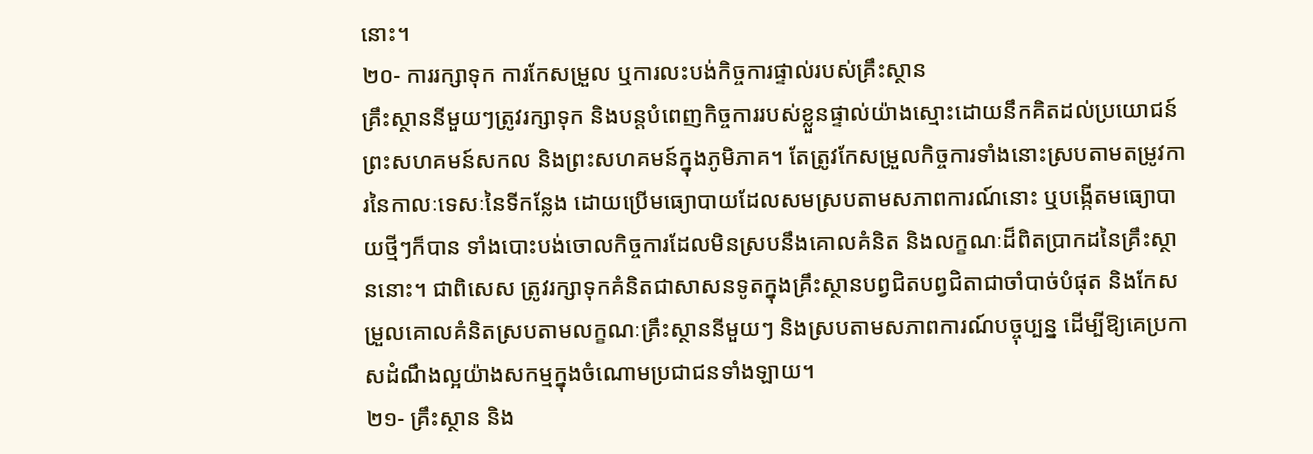នោះ។
២០- ការរក្សាទុក ការកែសម្រួល ឬការលះបង់កិច្ចការផ្ទាល់របស់គ្រឹះស្ថាន
គ្រឹះស្ថាននីមួយៗត្រូវរក្សាទុក និងបន្តបំពេញកិច្ចការរបស់ខ្លួនផ្ទាល់យ៉ាងស្មោះដោយនឹកគិតដល់ប្រយោជន៍ព្រះសហគមន៍សកល និងព្រះសហគមន៍ក្នុងភូមិភាគ។ តែត្រូវកែសម្រួលកិច្ចការទាំងនោះស្របតាមតម្រូវការនៃកាលៈទេសៈនៃទីកន្លែង ដោយប្រើមធ្យោបាយដែលសមស្របតាមសភាពការណ៍នោះ ឬបង្កើតមធ្យោបាយថ្មីៗក៏បាន ទាំងបោះបង់ចោលកិច្ចការដែលមិនស្របនឹងគោលគំនិត និងលក្ខណៈដ៏ពិតប្រាកដនៃគ្រឹះស្ថាននោះ។ ជាពិសេស ត្រូវរក្សាទុកគំនិតជាសាសនទូតក្នុងគ្រឹះស្ថានបព្វជិតបព្វជិតាជាចាំបាច់បំផុត និងកែសម្រួលគោលគំនិតស្របតាមលក្ខណៈគ្រឹះស្ថាននីមួយៗ និងស្របតាមសភាពការណ៍បច្ចុប្បន្ន ដើម្បីឱ្យគេប្រកាសដំណឹងល្អយ៉ាងសកម្មក្នុងចំណោមប្រជាជនទាំងឡាយ។
២១- គ្រឹះស្ថាន និង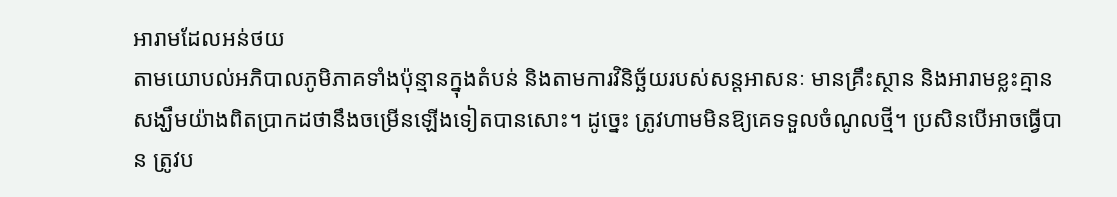អារាមដែលអន់ថយ
តាមយោបល់អភិបាលភូមិភាគទាំងប៉ុន្មានក្នុងតំបន់ និងតាមការវិនិច្ឆ័យរបស់សន្តអាសនៈ មានគ្រឹះស្ថាន និងអារាមខ្លះគ្មានសង្ឃឹមយ៉ាងពិតប្រាកដថានឹងចម្រើនឡើងទៀតបានសោះ។ ដូច្នេះ ត្រូវហាមមិនឱ្យគេទទួលចំណូលថ្មី។ ប្រសិនបើអាចធ្វើបាន ត្រូវប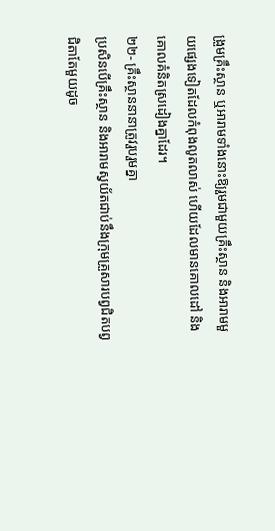ង្រួមគ្រឹះស្ថាន ឬអារាមទាំងនោះឱ្យរួមជាមួយគ្រឹះស្ថាន និងអារាមមួយផ្សេងទៀតដែលកំពុងលូតលាស់ ហើយដែលមានគោលដៅ និងគោលគំនិតស្រដៀងគ្នាដែរ។
២២- គ្រឹះស្ថាននានាត្រូវរួបរួមគ្នា
ប្រសិនបើគ្រឹះស្ថាន និងអារាមស្វយ័តជាប់នឹងក្រុមគ្រួសារបព្វជិតបព្វជិតាតែមួយដូច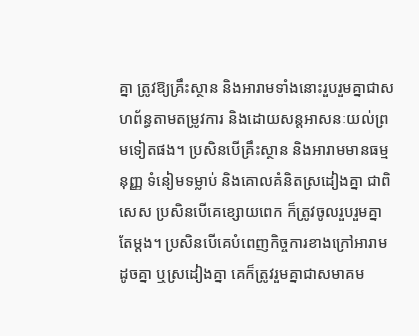គ្នា ត្រូវឱ្យគ្រឹះស្ថាន និងអារាមទាំងនោះរួបរួមគ្នាជាសហព័ន្ធតាមតម្រូវការ និងដោយសន្តអាសនៈយល់ព្រមទៀតផង។ ប្រសិនបើគ្រឹះស្ថាន និងអារាមមានធម្មនុញ្ញ ទំនៀមទម្លាប់ និងគោលគំនិតស្រដៀងគ្នា ជាពិសេស ប្រសិនបើគេខ្សោយពេក ក៏ត្រូវចូលរួបរួមគ្នាតែម្តង។ ប្រសិនបើគេបំពេញកិច្ចការខាងក្រៅអារាមដូចគ្នា ឬស្រដៀងគ្នា គេក៏ត្រូវរួមគ្នាជាសមាគម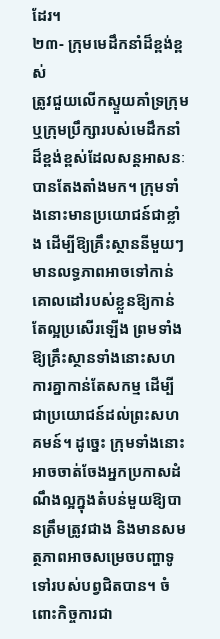ដែរ។
២៣- ក្រុមមេដឹកនាំដ៏ខ្ពង់ខ្ពស់
ត្រូវជួយលើកស្ទួយគាំទ្រក្រុម ឬក្រុមប្រឹក្សារបស់មេដឹកនាំដ៏ខ្ពង់ខ្ពស់ដែលសន្តអាសនៈបានតែងតាំងមក។ ក្រុមទាំងនោះមានប្រយោជន៍ជាខ្លាំង ដើម្បីឱ្យគ្រឹះស្ថាននីមួយៗមានលទ្ធភាពអាចទៅកាន់គោលដៅរបស់ខ្លួនឱ្យកាន់តែល្អប្រសើរឡើង ព្រមទាំងឱ្យគ្រឹះស្ថានទាំងនោះសហការគ្នាកាន់តែសកម្ម ដើម្បីជាប្រយោជន៍ដល់ព្រះសហគមន៍។ ដូច្នេះ ក្រុមទាំងនោះអាចចាត់ចែងអ្នកប្រកាសដំណឹងល្អក្នុងតំបន់មួយឱ្យបានត្រឹមត្រូវជាង និងមានសមត្ថភាពអាចសម្រេចបញ្ហាទូទៅរបស់បព្វជិតបាន។ ចំពោះកិច្ចការជា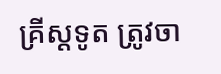គ្រីស្តទូត ត្រូវចា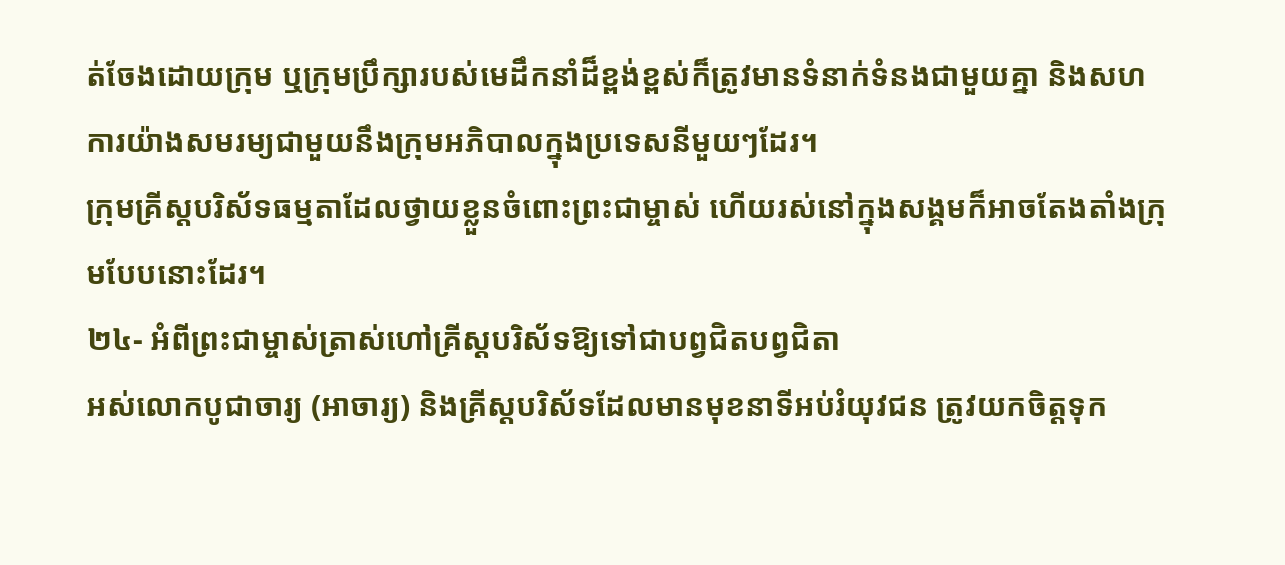ត់ចែងដោយក្រុម ឬក្រុមប្រឹក្សារបស់មេដឹកនាំដ៏ខ្ពង់ខ្ពស់ក៏ត្រូវមានទំនាក់ទំនងជាមួយគ្នា និងសហការយ៉ាងសមរម្យជាមួយនឹងក្រុមអភិបាលក្នុងប្រទេសនីមួយៗដែរ។
ក្រុមគ្រីស្តបរិស័ទធម្មតាដែលថ្វាយខ្លួនចំពោះព្រះជាម្ចាស់ ហើយរស់នៅក្នុងសង្គមក៏អាចតែងតាំងក្រុមបែបនោះដែរ។
២៤- អំពីព្រះជាម្ចាស់ត្រាស់ហៅគ្រីស្តបរិស័ទឱ្យទៅជាបព្វជិតបព្វជិតា
អស់លោកបូជាចារ្យ (អាចារ្យ) និងគ្រីស្តបរិស័ទដែលមានមុខនាទីអប់រំយុវជន ត្រូវយកចិត្តទុក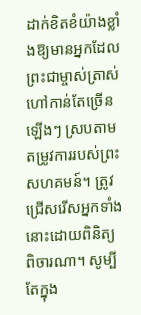ដាក់ខិតខំយ៉ាងខ្លាំងឱ្យមានអ្នកដែលព្រះជាម្ចាស់ត្រាស់ហៅកាន់តែច្រើនឡើងៗ ស្របតាមតម្រូវការរបស់ព្រះសហគមន៍។ ត្រូវជ្រើសរើសអ្នកទាំងនោះដោយពិនិត្យពិចារណា។ សូម្បីតែក្នុង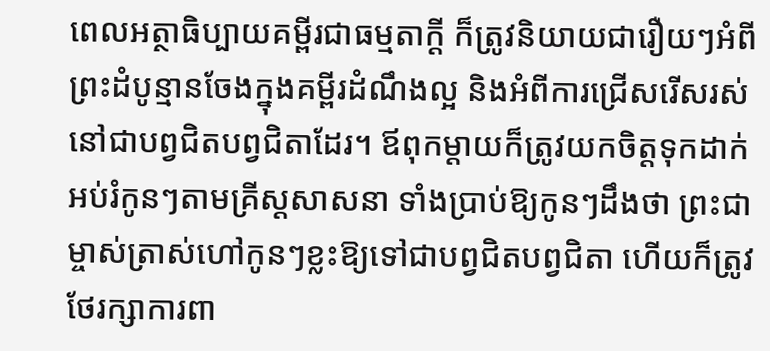ពេលអត្ថាធិប្បាយគម្ពីរជាធម្មតាក្តី ក៏ត្រូវនិយាយជារឿយៗអំពីព្រះដំបូន្មានចែងក្នុងគម្ពីរដំណឹងល្អ និងអំពីការជ្រើសរើសរស់នៅជាបព្វជិតបព្វជិតាដែរ។ ឪពុកម្តាយក៏ត្រូវយកចិត្តទុកដាក់អប់រំកូនៗតាមគ្រីស្តសាសនា ទាំងប្រាប់ឱ្យកូនៗដឹងថា ព្រះជាម្ចាស់ត្រាស់ហៅកូនៗខ្លះឱ្យទៅជាបព្វជិតបព្វជិតា ហើយក៏ត្រូវថែរក្សាការពា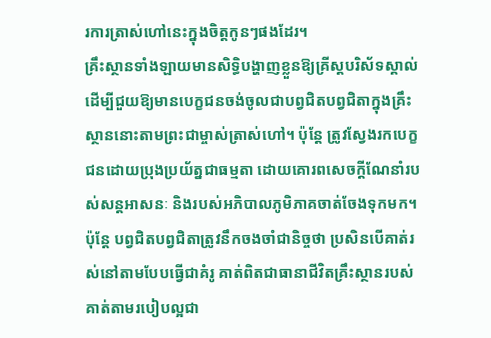រការត្រាស់ហៅនេះក្នុងចិត្តកូនៗផងដែរ។
គ្រឹះស្ថានទាំងឡាយមានសិទិ្ធបង្ហាញខ្លួនឱ្យគ្រីស្តបរិស័ទស្គាល់ ដើម្បីជួយឱ្យមានបេក្ខជនចង់ចូលជាបព្វជិតបព្វជិតាក្នុងគ្រឹះស្ថាននោះតាមព្រះជាម្ចាស់ត្រាស់ហៅ។ ប៉ុន្តែ ត្រូវស្វែងរកបេក្ខជនដោយប្រុងប្រយ័ត្នជាធម្មតា ដោយគោរពសេចក្តីណែនាំរបស់សន្តអាសនៈ និងរបស់អភិបាលភូមិភាគចាត់ចែងទុកមក។ ប៉ុន្តែ បព្វជិតបព្វជិតាត្រូវនឹកចងចាំជានិច្ចថា ប្រសិនបើគាត់រស់នៅតាមបែបធ្វើជាគំរូ គាត់ពិតជាធានាជីវិតគ្រឹះស្ថានរបស់គាត់តាមរបៀបល្អជា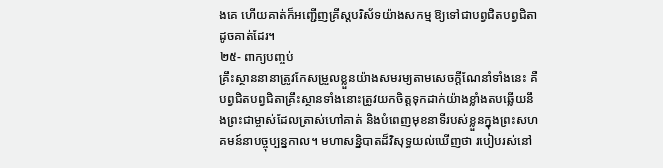ងគេ ហើយគាត់ក៏អញ្ជើញគ្រីស្តបរិស័ទយ៉ាងសកម្ម ឱ្យទៅជាបព្វជិតបព្វជិតាដូចគាត់ដែរ។
២៥- ពាក្យបញ្ចប់
គ្រឹះស្ថាននានាត្រូវកែសម្រួលខ្លួនយ៉ាងសមរម្យតាមសេចក្តីណែនាំទាំងនេះ គឺបព្វជិតបព្វជិតាគ្រឹះស្ថានទាំងនោះត្រូវយកចិត្តទុកដាក់យ៉ាងខ្លាំងតបឆ្លើយនឹងព្រះជាម្ចាស់ដែលត្រាស់ហៅគាត់ និងបំពេញមុខនាទីរបស់ខ្លួនក្នុងព្រះសហគមន៍នាបច្ចុប្បន្នកាល។ មហាសន្និបាតដ៏វិសុទ្ធយល់ឃើញថា របៀបរស់នៅ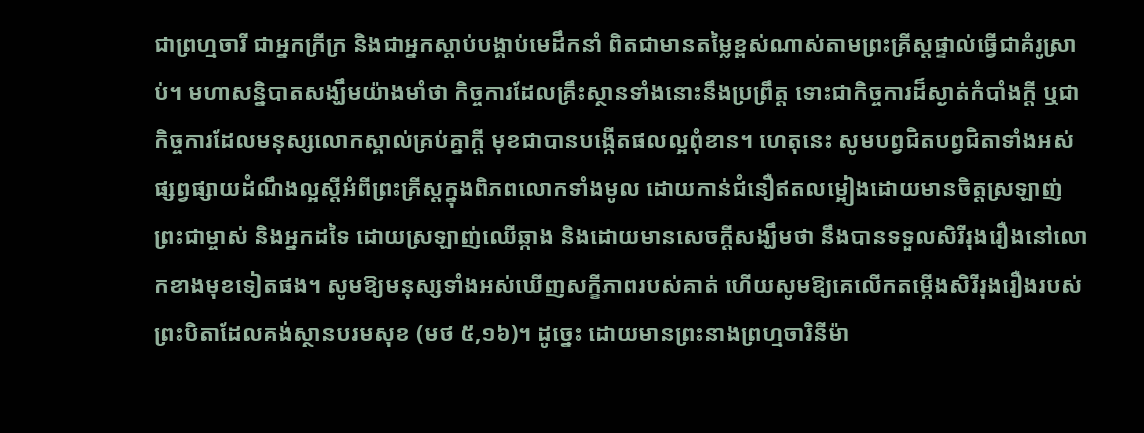ជាព្រហ្មចារី ជាអ្នកក្រីក្រ និងជាអ្នកស្តាប់បង្គាប់មេដឹកនាំ ពិតជាមានតម្លៃខ្ពស់ណាស់តាមព្រះគ្រីស្តផ្ទាល់ធ្វើជាគំរូស្រាប់។ មហាសន្និបាតសង្ឃឹមយ៉ាងមាំថា កិច្ចការដែលគ្រឹះស្ថានទាំងនោះនឹងប្រព្រឹត្ត ទោះជាកិច្ចការដ៏ស្ងាត់កំបាំងក្តី ឬជាកិច្ចការដែលមនុស្សលោកស្គាល់គ្រប់គ្នាក្តី មុខជាបានបង្កើតផលល្អពុំខាន។ ហេតុនេះ សូមបព្វជិតបព្វជិតាទាំងអស់ផ្សព្វផ្សាយដំណឹងល្អស្តីអំពីព្រះគ្រីស្តក្នុងពិភពលោកទាំងមូល ដោយកាន់ជំនឿឥតលម្អៀងដោយមានចិត្តស្រឡាញ់ព្រះជាម្ចាស់ និងអ្នកដទៃ ដោយស្រឡាញ់ឈើឆ្កាង និងដោយមានសេចក្តីសង្ឃឹមថា នឹងបានទទួលសិរីរុងរឿងនៅលោកខាងមុខទៀតផង។ សូមឱ្យមនុស្សទាំងអស់ឃើញសក្ខីភាពរបស់គាត់ ហើយសូមឱ្យគេលើកតម្កើងសិរីរុងរឿងរបស់ព្រះបិតាដែលគង់ស្ថានបរមសុខ (មថ ៥,១៦)។ ដូច្នេះ ដោយមានព្រះនាងព្រហ្មចារិនីម៉ា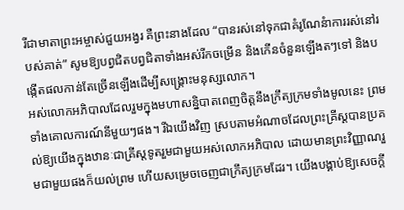រីជាមាតាព្រះអម្ចាស់ជួយអង្វរ គឺព្រះនាងដែល “បានរស់នៅទុកជាគំរូណែនំាការរស់នៅរបស់គាត់” សូមឱ្យបព្វជិតបព្វជិតាទាំងអស់រីកចម្រើន និងកើនចំនួនឡើងតៗទៅ និងបង្កើតផលកាន់តែច្រើនឡើងដើម្បីសង្រ្គោះមនុស្សលោក។
អស់លោកអភិបាលដែលរួមក្នុងមហាសន្និបាតពេញចិត្តនឹងក្រឹត្យក្រមទាំងមូលនេះ ព្រមទាំងគោលការណ៍នីមួយៗផង។ រីឯយើងវិញ ស្របតាមអំណាចដែលព្រះគ្រីស្តបានប្រគល់ឱ្យយើងក្នុងឋានៈជាគ្រីស្តទូតរួមជាមួយអស់លោកអភិបាល ដោយមានព្រះវិញ្ញាណរួមជាមួយផងក៏យល់ព្រម ហើយសម្រេចចេញជាក្រឹត្យក្រមដែរ។ យើងបង្គាប់ឱ្យសេចក្តី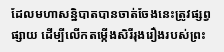ដែលមហាសន្និបាតបានចាត់ចែងនេះត្រូវផ្សព្វផ្សាយ ដើម្បីលើកតម្កើងសិរីរុងរឿងរបស់ព្រះ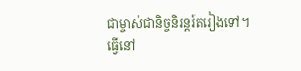ជាម្ចាស់ជានិច្ចនិរន្តរ៍តរៀងទៅ។
ធ្វើនៅ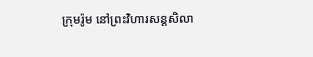ក្រុមរ៉ូម នៅព្រះវិហារសន្តសិលា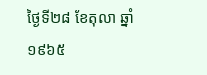ថ្ងៃទី២៨ ខែតុលា ឆ្នាំ១៩៦៥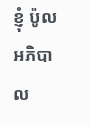ខ្ញុំ ប៉ូល អភិបាល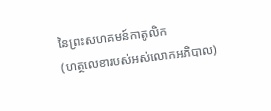នៃព្រះសហគមន៍កាតូលិក
(ហត្ថលេខារបស់អស់លោកអភិបាល)